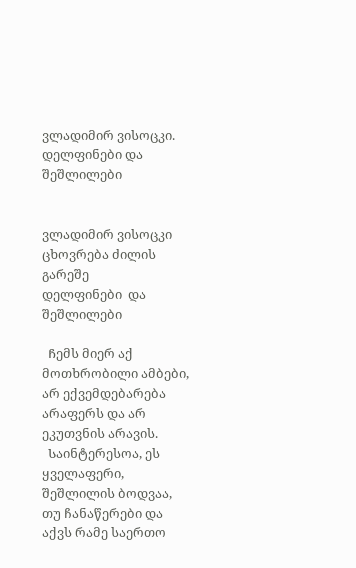ვლადიმირ ვისოცკი. დელფინები და შეშლილები


ვლადიმირ ვისოცკი
ცხოვრება ძილის გარეშე
დელფინები  და შეშლილები

  Ჩემს მიერ აქ მოთხრობილი ამბები, არ ექვემდებარება არაფერს და არ ეკუთვნის არავის.
  Საინტერესოა, ეს ყველაფერი, შეშლილის ბოდვაა, თუ ჩანაწერები და აქვს რამე საერთო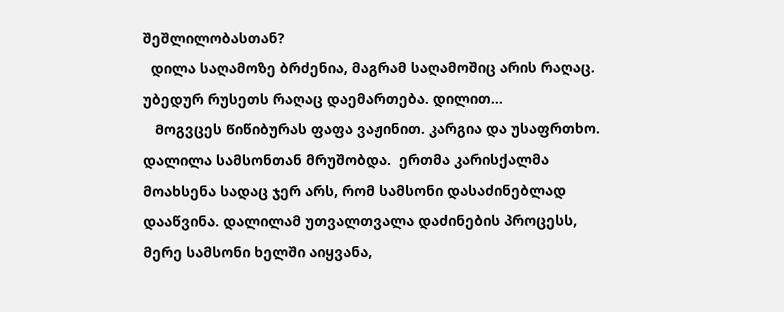შეშლილობასთან?
  დილა საღამოზე ბრძენია, მაგრამ საღამოშიც არის რაღაც. უბედურ რუსეთს რაღაც დაემართება. დილით...
   Მოგვცეს Წიწიბურას ფაფა ვაჟინით. კარგია და უსაფრთხო. დალილა სამსონთან მრუშობდა.  ერთმა კარისქალმა მოახსენა სადაც ჯერ არს, რომ სამსონი დასაძინებლად დააწვინა. დალილამ უთვალთვალა დაძინების პროცესს, მერე სამსონი ხელში აიყვანა,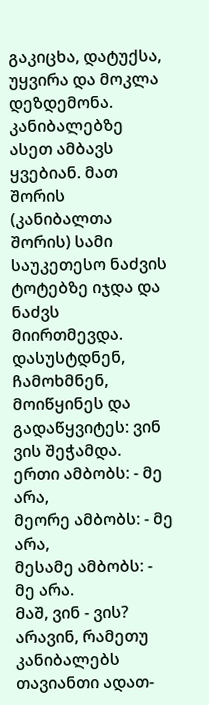გაკიცხა, დატუქსა, უყვირა და მოკლა დეზდემონა.
კანიბალებზე ასეთ ამბავს ყვებიან. მათ შორის (კანიბალთა შორის) სამი საუკეთესო ნაძვის ტოტებზე იჯდა და ნაძვს მიირთმევდა. დასუსტდნენ, ჩამოხმნენ, მოიწყინეს და გადაწყვიტეს: ვინ ვის შეჭამდა.
ერთი ამბობს: - მე არა,
მეორე ამბობს: - მე არა,
მესამე ამბობს: - მე არა.
Მაშ, ვინ - ვის?  არავინ, რამეთუ კანიბალებს თავიანთი ადათ-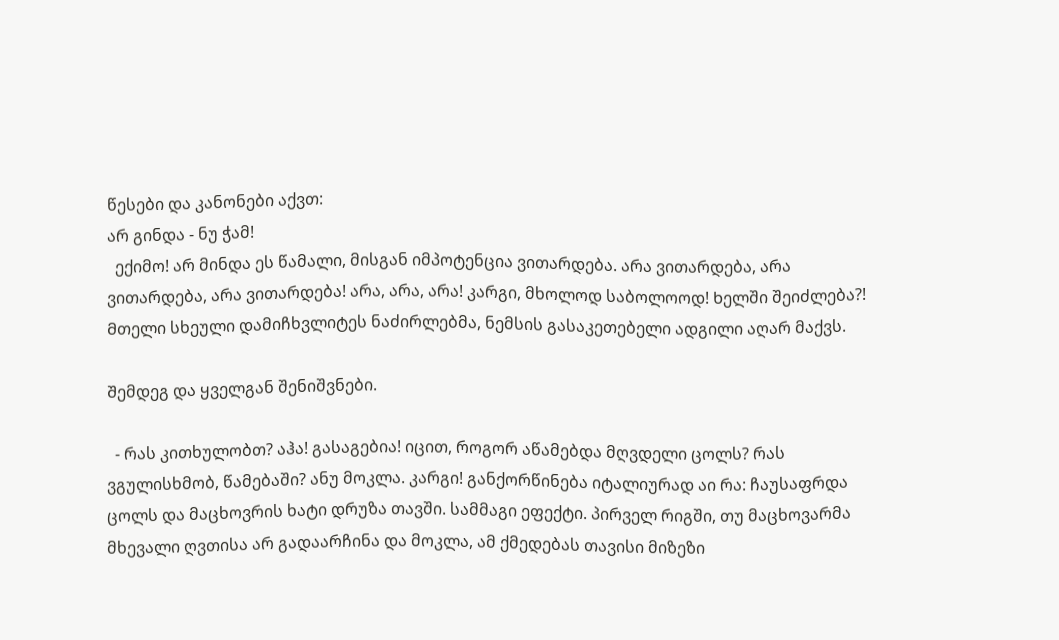წესები და კანონები აქვთ:
არ გინდა - ნუ ჭამ!
  ექიმო! არ მინდა ეს წამალი, მისგან იმპოტენცია ვითარდება. არა ვითარდება, არა ვითარდება, არა ვითარდება! არა, არა, არა! კარგი, მხოლოდ საბოლოოდ! Ხელში შეიძლება?! Მთელი სხეული დამიჩხვლიტეს ნაძირლებმა, ნემსის გასაკეთებელი ადგილი აღარ მაქვს.

Შემდეგ და ყველგან შენიშვნები.

  - რას კითხულობთ? აჰა! გასაგებია! იცით, როგორ აწამებდა მღვდელი ცოლს? რას ვგულისხმობ, წამებაში? ანუ მოკლა. კარგი! განქორწინება იტალიურად აი რა: ჩაუსაფრდა ცოლს და მაცხოვრის ხატი დრუზა თავში. სამმაგი ეფექტი. პირველ რიგში, თუ მაცხოვარმა მხევალი ღვთისა არ გადაარჩინა და მოკლა, ამ ქმედებას თავისი მიზეზი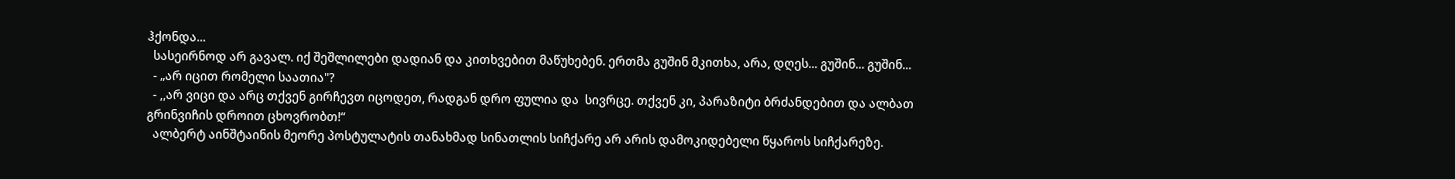ჰქონდა...
  სასეირნოდ არ გავალ. იქ შეშლილები დადიან და კითხვებით მაწუხებენ. ერთმა გუშინ მკითხა, არა, დღეს... გუშინ... გუშინ...
  - „არ იცით რომელი საათია"?
  - ,,არ ვიცი და არც თქვენ გირჩევთ იცოდეთ, რადგან დრო ფულია და  სივრცე. თქვენ კი, პარაზიტი ბრძანდებით და ალბათ გრინვიჩის დროით ცხოვრობთ!“
  ალბერტ აინშტაინის მეორე პოსტულატის თანახმად სინათლის სიჩქარე არ არის დამოკიდებელი წყაროს სიჩქარეზე.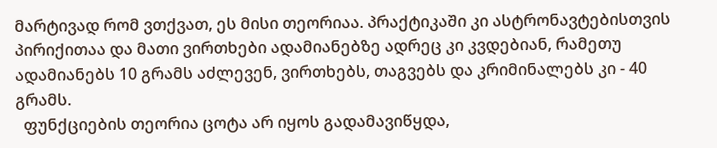მარტივად რომ ვთქვათ, ეს მისი თეორიაა. პრაქტიკაში კი ასტრონავტებისთვის პირიქითაა და მათი ვირთხები ადამიანებზე ადრეც კი კვდებიან, რამეთუ ადამიანებს 10 გრამს აძლევენ, ვირთხებს, თაგვებს და კრიმინალებს კი - 40 გრამს.
  ფუნქციების თეორია ცოტა არ იყოს გადამავიწყდა,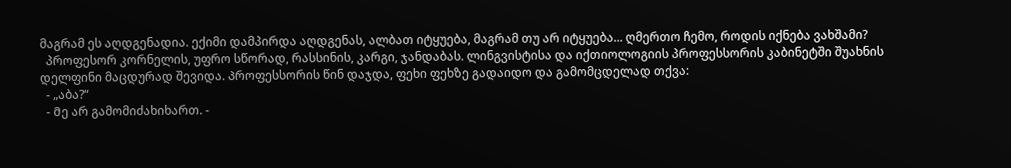მაგრამ ეს აღდგენადია. ექიმი დამპირდა აღდგენას, ალბათ იტყუება, მაგრამ თუ არ იტყუება... ღმერთო ჩემო, როდის იქნება ვახშამი?
  პროფესორ კორნელის, უფრო სწორად, რასსინის, კარგი, ჯანდაბას. ლინგვისტისა და იქთიოლოგიის პროფესსორის კაბინეტში შუახნის დელფინი მაცდურად შევიდა. Პროფესსორის წინ დაჯდა, ფეხი ფეხზე გადაიდო და გამომცდელად თქვა:
  - „აბა?“
  - Მე არ გამომიძახიხართ. -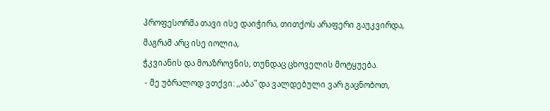პროფესორმა თავი ისე დაიჭირა, თითქოს არაფერი გაუკვირდა, მაგრამ არც ისე იოლია,
ჭკვიანის და მოაზროვნის, თუნდაც ცხოველის მოტყუება.
 - მე უბრალოდ ვთქვი: ,,აბა" და ვალდებული ვარ გაცნობოთ,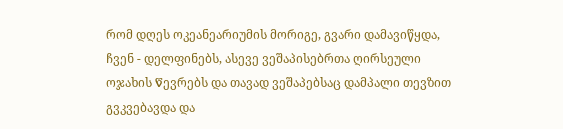რომ დღეს ოკეანეარიუმის მორიგე, გვარი დამავიწყდა, ჩვენ - დელფინებს, ასევე ვეშაპისებრთა ღირსეული ოჯახის Წევრებს და თავად ვეშაპებსაც დამპალი თევზით გვკვებავდა და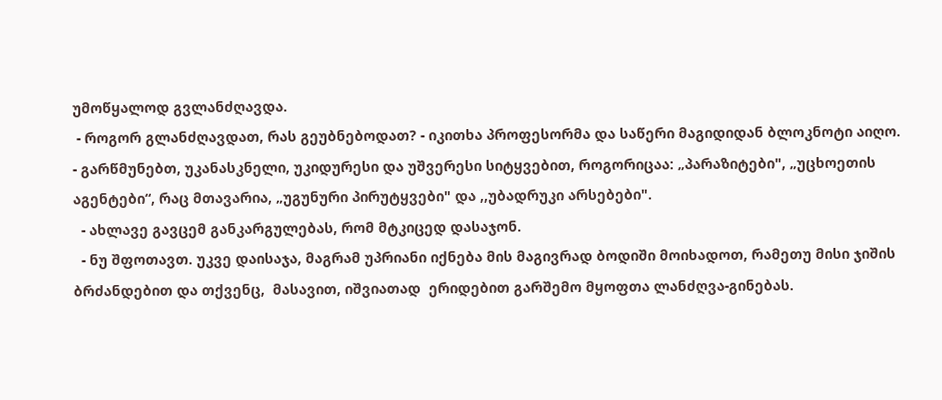უმოწყალოდ გვლანძღავდა.
 - როგორ გლანძღავდათ, რას გეუბნებოდათ? - იკითხა პროფესორმა და საწერი მაგიდიდან ბლოკნოტი აიღო.
- გარწმუნებთ, უკანასკნელი, უკიდურესი და უშვერესი სიტყვებით, როგორიცაა: „პარაზიტები", „უცხოეთის აგენტები“, რაც მთავარია, „უგუნური პირუტყვები" და ,,უბადრუკი არსებები".
  - ახლავე გავცემ განკარგულებას, რომ მტკიცედ დასაჯონ.
  - ნუ შფოთავთ. უკვე დაისაჯა, მაგრამ უპრიანი იქნება მის მაგივრად ბოდიში მოიხადოთ, რამეთუ მისი ჯიშის ბრძანდებით და თქვენც,  მასავით, იშვიათად  ერიდებით გარშემო მყოფთა ლანძღვა-გინებას.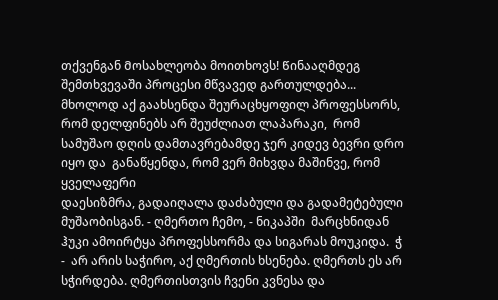თქვენგან Მოსახლეობა მოითხოვს! Წინააღმდეგ შემთხვევაში პროცესი მწვავედ გართულდება...
მხოლოდ აქ გაახსენდა შეურაცხყოფილ პროფესსორს,  რომ დელფინებს არ შეუძლიათ ლაპარაკი,  რომ სამუშაო დღის დამთავრებამდე ჯერ კიდევ ბევრი დრო იყო და  განაწყენდა, რომ ვერ მიხვდა მაშინვე, რომ ყველაფერი
დაესიზმრა, გადაიღალა დაძაბული და გადამეტებული მუშაობისგან. - ღმერთო ჩემო, - ნიკაპში  მარცხნიდან ჰუკი ამოირტყა პროფესსორმა და სიგარას მოუკიდა.  ჭ -  არ არის საჭირო, აქ ღმერთის ხსენება. ღმერთს ეს არ სჭირდება. ღმერთისთვის ჩვენი კვნესა და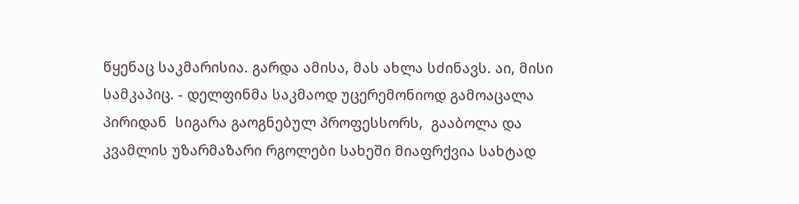წყენაც საკმარისია. გარდა ამისა, მას ახლა სძინავს. აი, მისი სამკაპიც. - დელფინმა საკმაოდ უცერემონიოდ გამოაცალა  პირიდან  სიგარა გაოგნებულ პროფესსორს,  გააბოლა და კვამლის უზარმაზარი რგოლები სახეში მიაფრქვია სახტად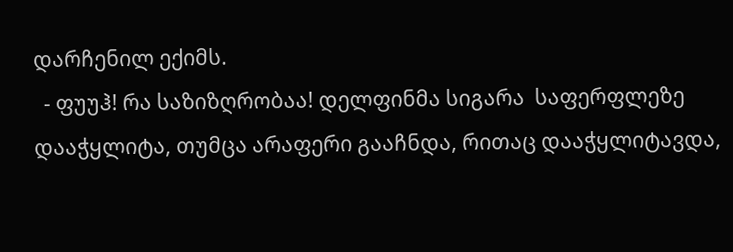დარჩენილ ექიმს.
  - ფუუჰ! რა საზიზღრობაა! დელფინმა სიგარა  საფერფლეზე დააჭყლიტა, თუმცა არაფერი გააჩნდა, რითაც დააჭყლიტავდა,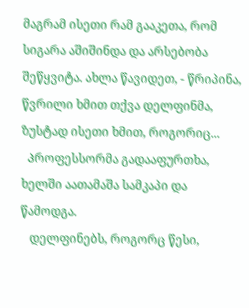მაგრამ ისეთი რამ გააკეთა, რომ სიგარა აშიშინდა და არსებობა შეწყვიტა. ახლა წავიდეთ, - წრიპინა, წვრილი ხმით თქვა დელფინმა, ზუსტად ისეთი ხმით, როგორიც...
  Პროფესსორმა გადააფურთხა, ხელში აათამაშა სამკაპი და წამოდგა.
   დელფინებს, როგორც წესი,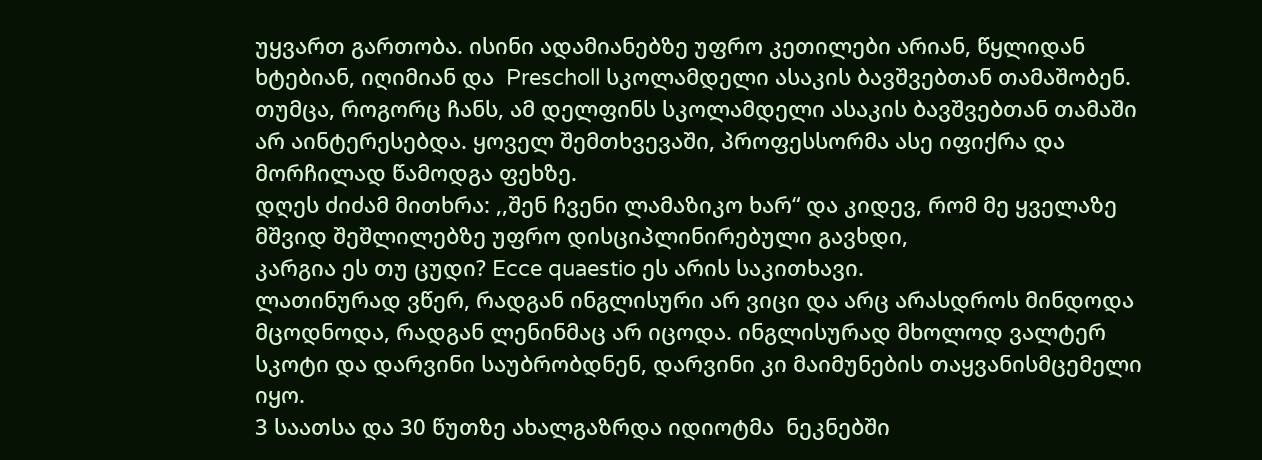უყვართ გართობა. ისინი ადამიანებზე უფრო კეთილები არიან, წყლიდან ხტებიან, იღიმიან და  Prescholl სკოლამდელი ასაკის ბავშვებთან თამაშობენ. თუმცა, როგორც ჩანს, ამ დელფინს სკოლამდელი ასაკის ბავშვებთან თამაში არ აინტერესებდა. ყოველ შემთხვევაში, პროფესსორმა ასე იფიქრა და მორჩილად წამოდგა ფეხზე.
დღეს ძიძამ მითხრა: ,,შენ ჩვენი ლამაზიკო ხარ“ და კიდევ, რომ მე ყველაზე მშვიდ შეშლილებზე უფრო დისციპლინირებული გავხდი,
კარგია ეს თუ ცუდი? Ecce quaestio ეს არის საკითხავი.
ლათინურად ვწერ, რადგან ინგლისური არ ვიცი და არც არასდროს მინდოდა მცოდნოდა, რადგან ლენინმაც არ იცოდა. ინგლისურად მხოლოდ ვალტერ სკოტი და დარვინი საუბრობდნენ, დარვინი კი მაიმუნების თაყვანისმცემელი იყო.
3 საათსა და 30 წუთზე ახალგაზრდა იდიოტმა  ნეკნებში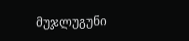მუჯლუგუნი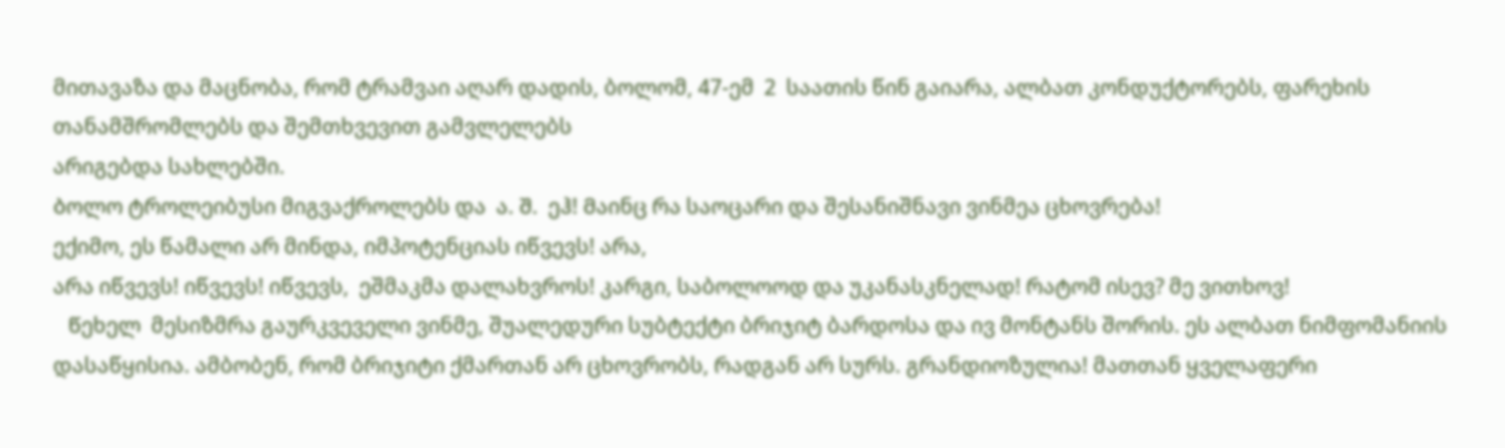მითავაზა და მაცნობა, რომ ტრამვაი აღარ დადის, ბოლომ, 47-ემ  2  საათის წინ გაიარა, ალბათ კონდუქტორებს, ფარეხის თანამშრომლებს და შემთხვევით გამვლელებს
არიგებდა სახლებში.
Ბოლო ტროლეიბუსი მიგვაქროლებს და  ა. Შ.  ეჰ! Მაინც რა საოცარი და შესანიშნავი ვინმეა ცხოვრება!
ექიმო, ეს წამალი არ მინდა, იმპოტენციას იწვევს! არა,
არა იწვევს! იწვევს! იწვევს,  ეშმაკმა დალახვროს! კარგი, საბოლოოდ და უკანასკნელად! რატომ ისევ? მე ვითხოვ!
   Წეხელ  მესიზმრა გაურკვეველი ვინმე, შუალედური სუბტექტი ბრიჯიტ ბარდოსა და ივ მონტანს შორის. ეს ალბათ ნიმფომანიის დასაწყისია. ამბობენ, რომ ბრიჯიტი ქმართან არ ცხოვრობს, რადგან არ სურს. გრანდიოზულია! მათთან ყველაფერი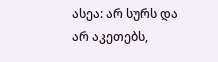ასეა: არ სურს და არ აკეთებს,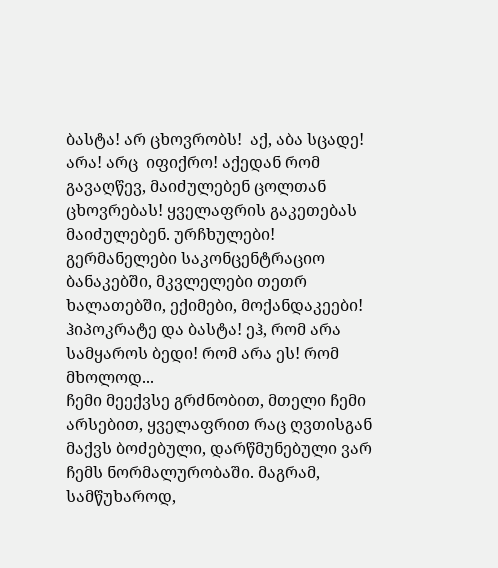ბასტა! არ ცხოვრობს!  აქ, აბა სცადე! არა! არც  იფიქრო! აქედან რომ  გავაღწევ, მაიძულებენ ცოლთან ცხოვრებას! ყველაფრის გაკეთებას მაიძულებენ. ურჩხულები! გერმანელები საკონცენტრაციო ბანაკებში, მკვლელები თეთრ ხალათებში, ექიმები, მოქანდაკეები! ჰიპოკრატე და ბასტა! ეჰ, რომ არა სამყაროს ბედი! რომ არა ეს! რომ მხოლოდ...
ჩემი მეექვსე გრძნობით, მთელი ჩემი არსებით, ყველაფრით რაც ღვთისგან  მაქვს ბოძებული, დარწმუნებული ვარ ჩემს ნორმალურობაში. მაგრამ, სამწუხაროდ,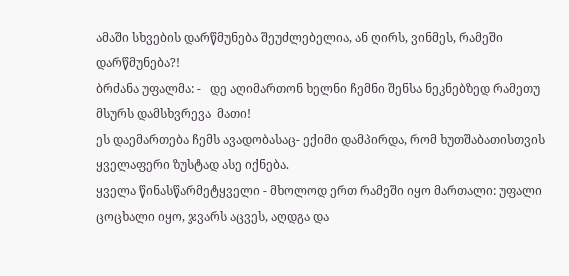ამაში სხვების დარწმუნება შეუძლებელია, ან ღირს, ვინმეს, რამეში დარწმუნება?!
ბრძანა უფალმა: -   დე აღიმართონ ხელნი ჩემნი შენსა ნეკნებზედ რამეთუ მსურს დამსხვრევა  მათი!
ეს დაემართება ჩემს ავადობასაც- ექიმი დამპირდა, რომ ხუთშაბათისთვის ყველაფერი ზუსტად ასე იქნება.
ყველა წინასწარმეტყველი - მხოლოდ ერთ რამეში იყო მართალი: უფალი ცოცხალი იყო, ჯვარს აცვეს, აღდგა და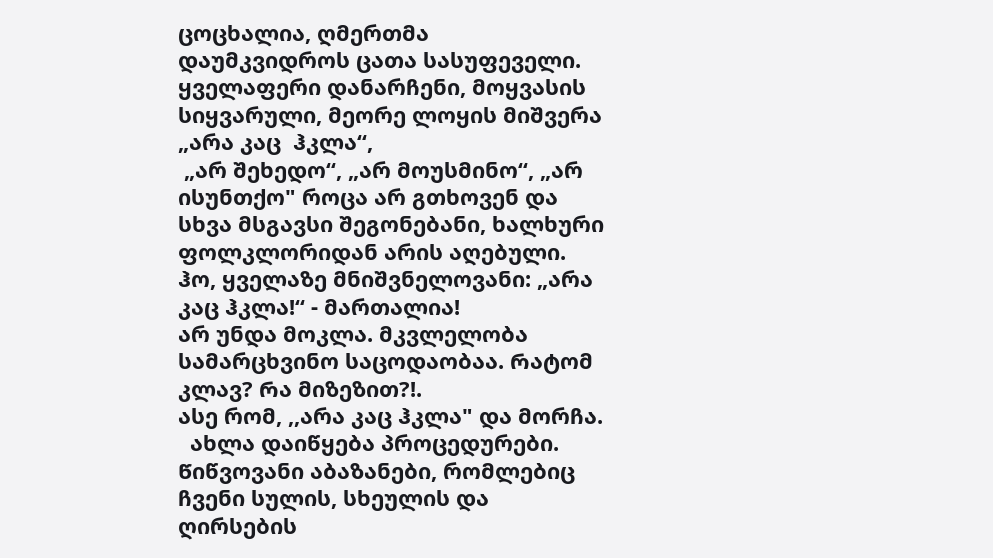ცოცხალია, ღმერთმა დაუმკვიდროს ცათა სასუფეველი.  ყველაფერი დანარჩენი, მოყვასის სიყვარული, მეორე ლოყის მიშვერა „არა კაც  ჰკლა“,
 „არ შეხედო“, „არ მოუსმინო“, „არ ისუნთქო" როცა არ გთხოვენ და სხვა მსგავსი შეგონებანი, ხალხური ფოლკლორიდან არის აღებული. ჰო, ყველაზე მნიშვნელოვანი: „არა კაც ჰკლა!“ - მართალია!
არ უნდა მოკლა. მკვლელობა სამარცხვინო საცოდაობაა. Რატომ კლავ? Რა მიზეზით?!.
ასე რომ, ,,არა კაც ჰკლა" და მორჩა.
  ახლა დაიწყება პროცედურები. Წიწვოვანი აბაზანები, რომლებიც ჩვენი სულის, სხეულის და ღირსების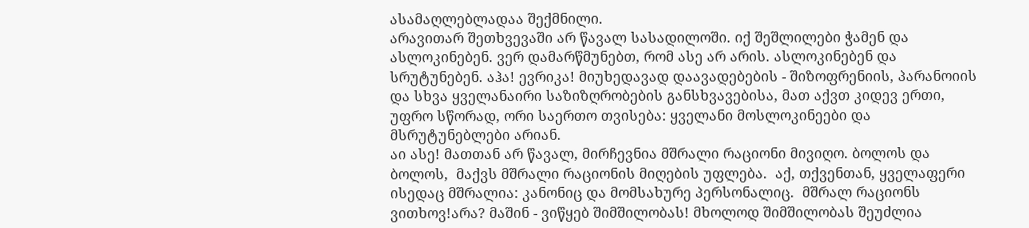ასამაღლებლადაა შექმნილი.
არავითარ შეთხვევაში არ წავალ სასადილოში. იქ შეშლილები ჭამენ და ასლოკინებენ. ვერ დამარწმუნებთ, რომ ასე არ არის. ასლოკინებენ და სრუტუნებენ. აჰა! ევრიკა! მიუხედავად დაავადებების - შიზოფრენიის, პარანოიის და სხვა ყველანაირი საზიზღრობების განსხვავებისა, მათ აქვთ კიდევ ერთი, უფრო სწორად, ორი საერთო თვისება: ყველანი მოსლოკინეები და მსრუტუნებლები არიან.
აი ასე! მათთან არ წავალ, მირჩევნია მშრალი რაციონი მივიღო. ბოლოს და ბოლოს,  მაქვს მშრალი რაციონის მიღების უფლება.  აქ, თქვენთან, ყველაფერი ისედაც მშრალია: კანონიც და მომსახურე პერსონალიც.  მშრალ რაციონს ვითხოვ!არა? მაშინ - ვიწყებ შიმშილობას! მხოლოდ შიმშილობას შეუძლია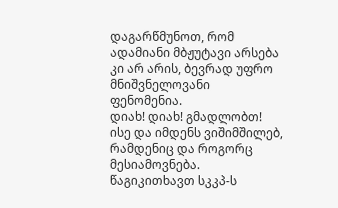დაგარწმუნოთ, რომ ადამიანი მბჟუტავი არსება კი არ არის, ბევრად უფრო მნიშვნელოვანი ფენომენია.
დიახ! დიახ! გმადლობთ! ისე და იმდენს ვიშიმშილებ, რამდენიც და როგორც მესიამოვნება. წაგიკითხავთ სკკპ-ს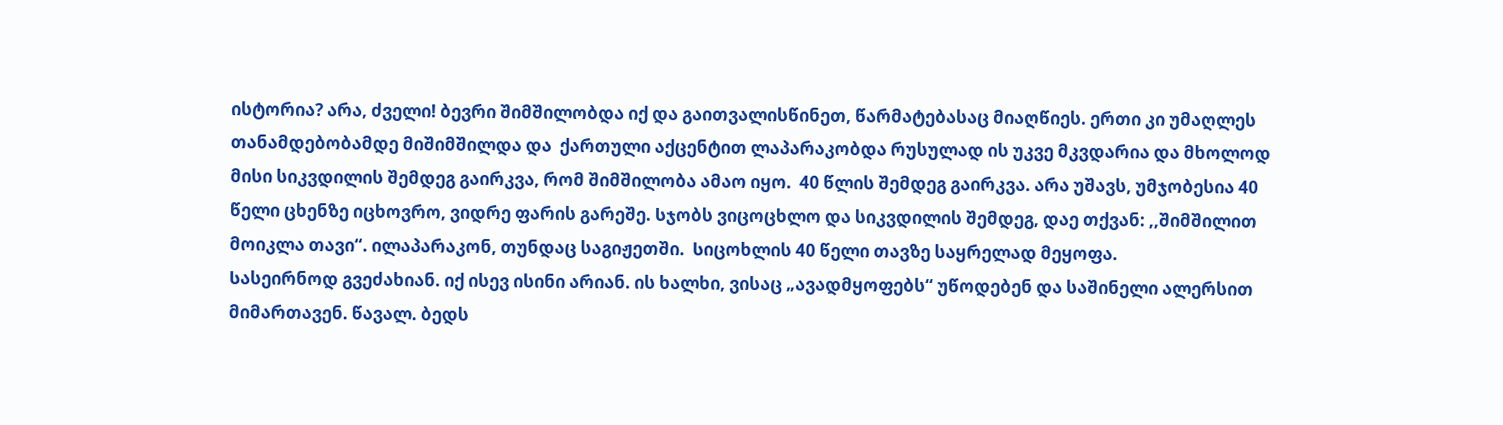ისტორია? არა, ძველი! ბევრი შიმშილობდა იქ და გაითვალისწინეთ, წარმატებასაც მიაღწიეს. ერთი კი უმაღლეს თანამდებობამდე მიშიმშილდა და  ქართული აქცენტით ლაპარაკობდა რუსულად ის უკვე მკვდარია და მხოლოდ მისი სიკვდილის შემდეგ გაირკვა, რომ შიმშილობა ამაო იყო.  40 წლის შემდეგ გაირკვა. არა უშავს, უმჯობესია 40 წელი ცხენზე იცხოვრო, ვიდრე ფარის გარეშე. Სჯობს ვიცოცხლო და სიკვდილის შემდეგ, დაე თქვან: ,,შიმშილით მოიკლა თავი“. ილაპარაკონ, თუნდაც საგიჟეთში.  Სიცოხლის 40 წელი თავზე საყრელად მეყოფა.
Სასეირნოდ გვეძახიან. იქ ისევ ისინი არიან. ის ხალხი, ვისაც „ავადმყოფებს“ უწოდებენ და საშინელი ალერსით მიმართავენ. წავალ. ბედს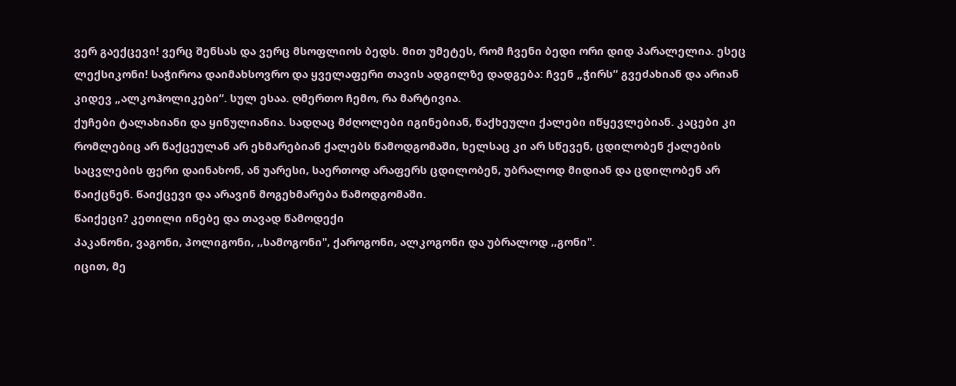ვერ გაექცევი! ვერც შენსას და ვერც მსოფლიოს ბედს. მით უმეტეს, რომ ჩვენი ბედი ორი დიდ პარალელია. ესეც ლექსიკონი! Საჭიროა დაიმახსოვრო და ყველაფერი თავის ადგილზე დადგება: ჩვენ „ჭირს“ გვეძახიან და არიან კიდევ „ალკოჰოლიკები“. სულ ესაა. ღმერთო ჩემო, რა მარტივია.
ქუჩები ტალახიანი და ყინულიანია. სადღაც მძღოლები იგინებიან, წაქხეული ქალები იწყევლებიან. კაცები კი რომლებიც არ წაქცეულან არ ეხმარებიან ქალებს წამოდგომაში, ხელსაც კი არ სწევენ, ცდილობენ ქალების საცვლების ფერი დაინახონ, ან უარესი, საერთოდ არაფერს ცდილობენ, უბრალოდ მიდიან და ცდილობენ არ წაიქცნენ. Წაიქცევი და არავინ მოგეხმარება წამოდგომაში.
Წაიქეცი? კეთილი ინებე და თავად წამოდექი
Კაკანონი, ვაგონი, პოლიგონი, ,,სამოგონი", ქაროგონი, ალკოგონი და უბრალოდ ,,გონი".
იცით, მე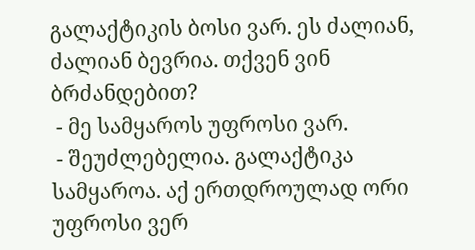გალაქტიკის ბოსი ვარ. ეს ძალიან, ძალიან ბევრია. თქვენ ვინ ბრძანდებით?
 - მე სამყაროს უფროსი ვარ.
 - შეუძლებელია. გალაქტიკა სამყაროა. აქ ერთდროულად ორი უფროსი ვერ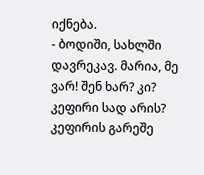იქნება.
- ბოდიში, სახლში დავრეკავ. მარია, მე ვარ! შენ ხარ? კი? კეფირი სად არის? კეფირის გარეშე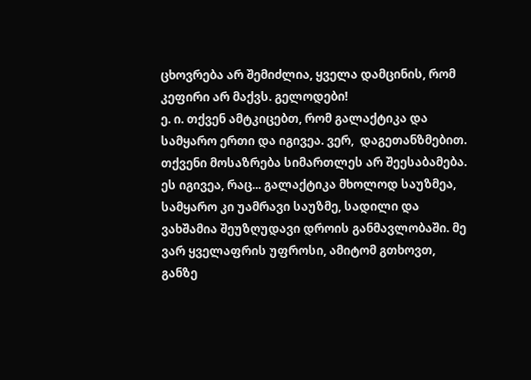ცხოვრება არ შემიძლია, ყველა დამცინის, რომ კეფირი არ მაქვს. გელოდები!
ე. ი. თქვენ ამტკიცებთ, რომ გალაქტიკა და სამყარო ერთი და იგივეა. ვერ,  დაგეთანზმებით. თქვენი მოსაზრება სიმართლეს არ შეესაბამება. ეს იგივეა, რაც... გალაქტიკა მხოლოდ საუზმეა, სამყარო კი უამრავი საუზმე, სადილი და ვახშამია შეუზღუდავი დროის განმავლობაში. მე ვარ ყველაფრის უფროსი, ამიტომ გთხოვთ, განზე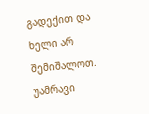გადექით და ხელი არ შემიშალოთ. უამრავი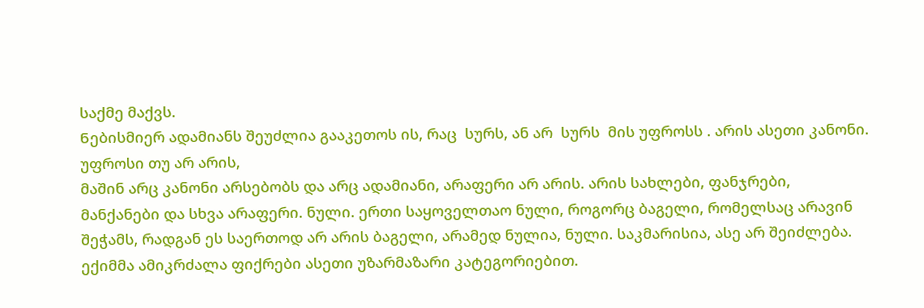საქმე მაქვს.
Ნებისმიერ ადამიანს შეუძლია გააკეთოს ის, რაც  სურს, ან არ  სურს  მის უფროსს . არის ასეთი კანონი. უფროსი თუ არ არის,
მაშინ არც კანონი არსებობს და არც ადამიანი, არაფერი არ არის. არის სახლები, ფანჯრები, მანქანები და სხვა არაფერი. ნული. ერთი საყოველთაო ნული, როგორც ბაგელი, რომელსაც არავინ შეჭამს, რადგან ეს საერთოდ არ არის ბაგელი, არამედ ნულია, ნული. საკმარისია, ასე არ შეიძლება.
ექიმმა ამიკრძალა ფიქრები ასეთი უზარმაზარი კატეგორიებით.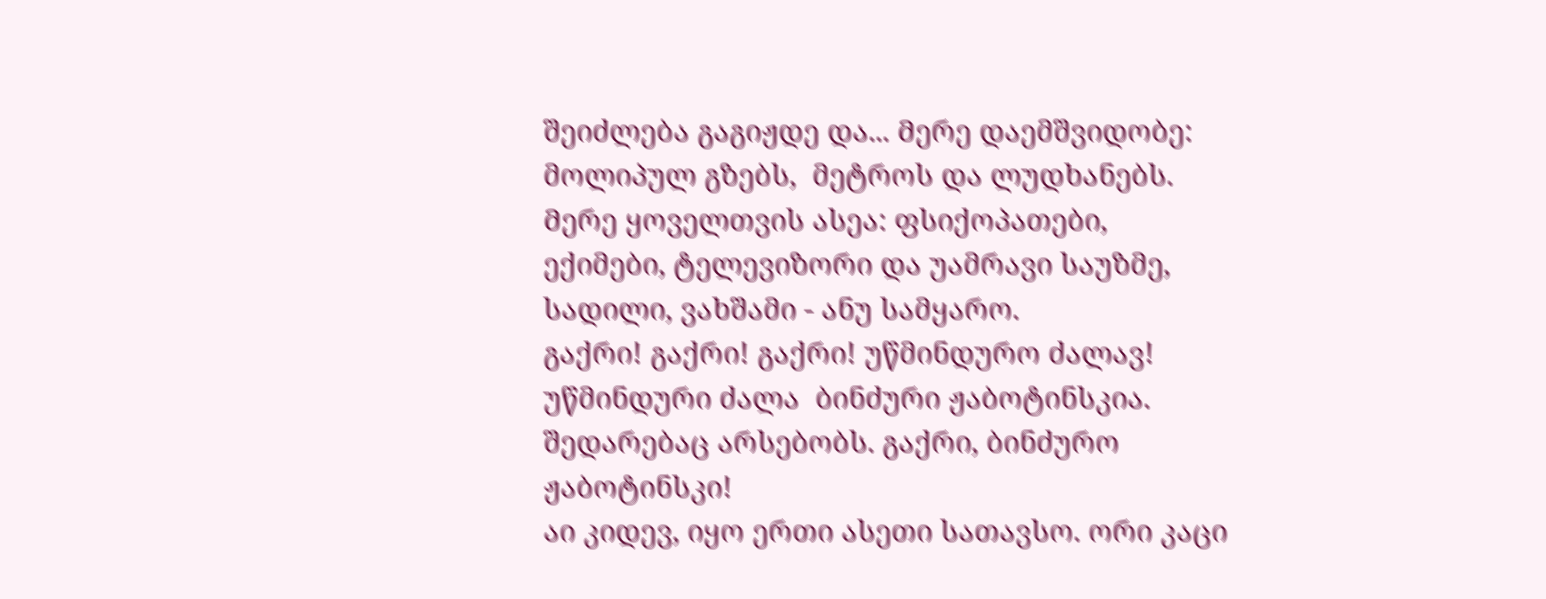შეიძლება გაგიჟდე და... Მერე დაემშვიდობე: მოლიპულ გზებს,  მეტროს და ლუდხანებს. Მერე ყოველთვის ასეა: ფსიქოპათები, ექიმები, ტელევიზორი და უამრავი საუზმე, სადილი, ვახშამი - ანუ სამყარო.
გაქრი! გაქრი! გაქრი! უწმინდურო ძალავ!
უწმინდური ძალა  ბინძური ჟაბოტინსკია. შედარებაც არსებობს. გაქრი, ბინძურო ჟაბოტინსკი!
აი კიდევ, იყო ერთი ასეთი სათავსო. ორი კაცი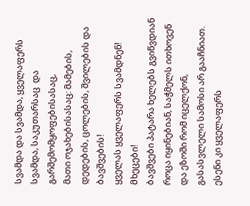სვამდა და სვამდა, ყველაფერს სვამდა, საკუთარსაც  და გარშემომყოფებისასაც,
მათი ოჯახებისასაც: მამების, დედების, ცოლების, შვილების და ბავშვების!
ყველას ყველაფერს სვამდნენ! Მხეცები!
ბავშვები პატარა ხელებს გვიწვდიან როცა იყინებიან, საჭმელს ითხოვენ და ეზოში რომ იცელქონ, გასასვლელი სამოსი არ გააჩნიათ. ესენი კი ყველაფერს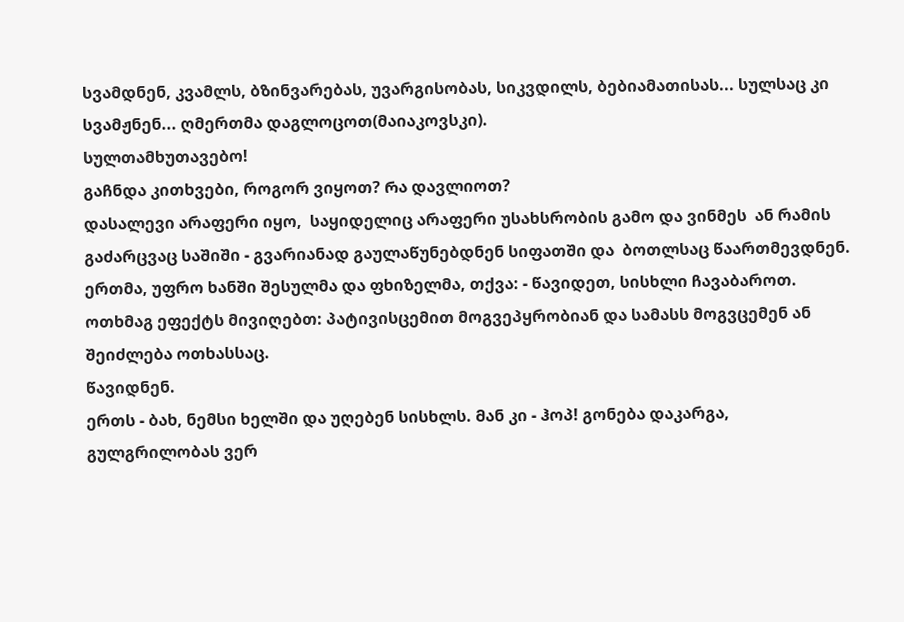სვამდნენ, კვამლს, ბზინვარებას, უვარგისობას, სიკვდილს, ბებიამათისას... სულსაც კი სვამჟნენ... ღმერთმა დაგლოცოთ(მაიაკოვსკი).
Სულთამხუთავებო!
გაჩნდა კითხვები, როგორ ვიყოთ? Რა დავლიოთ?
დასალევი არაფერი იყო,  საყიდელიც არაფერი უსახსრობის გამო და ვინმეს  ან რამის გაძარცვაც საშიში - გვარიანად გაულაწუნებდნენ სიფათში და  ბოთლსაც წაართმევდნენ. ერთმა, უფრო ხანში შესულმა და ფხიზელმა, თქვა: - წავიდეთ, სისხლი ჩავაბაროთ. ოთხმაგ ეფექტს მივიღებთ: პატივისცემით მოგვეპყრობიან და სამასს მოგვცემენ ან შეიძლება ოთხასსაც.
წავიდნენ.
ერთს - ბახ, ნემსი ხელში და უღებენ სისხლს. Მან კი - ჰოპ! გონება დაკარგა, გულგრილობას ვერ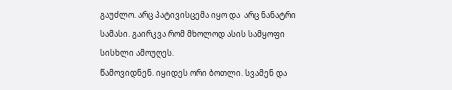გაუძლო. არც პატივისცემა იყო და  არც ნანატრი სამასი. გაირკვა რომ მხოლოდ ასის სამყოფი სისხლი ამოუღეს.
Წამოვიდნენ. იყიდეს ორი ბოთლი. Სვამენ და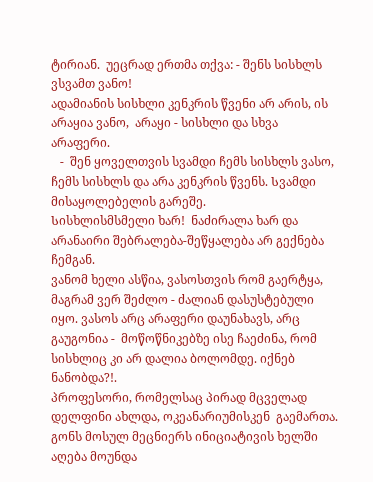ტირიან.  უეცრად ერთმა თქვა: - შენს სისხლს ვსვამთ ვანო!
ადამიანის სისხლი კენკრის წვენი არ არის, ის არაყია ვანო,  არაყი - სისხლი და სხვა არაფერი.
   -  შენ ყოველთვის სვამდი ჩემს სისხლს ვასო, ჩემს სისხლს და არა კენკრის წვენს. Სვამდი მისაყოლებელის გარეშე.
Სისხლისმსმელი ხარ!  ნაძირალა ხარ და არანაირი შებრალება-შეწყალება არ გექნება ჩემგან.
ვანომ ხელი ასწია, ვასოსთვის რომ გაერტყა, მაგრამ ვერ შეძლო - ძალიან დასუსტებული იყო. ვასოს არც არაფერი დაუნახავს, არც გაუგონია -  მოწოწნიკებზე ისე ჩაეძინა, რომ სისხლიც კი არ დალია ბოლომდე. იქნებ ნანობდა?!.
პროფესორი, რომელსაც პირად მცველად დელფინი ახლდა, ოკეანარიუმისკენ  გაემართა. გონს მოსულ მეცნიერს ინიციატივის ხელში აღება მოუნდა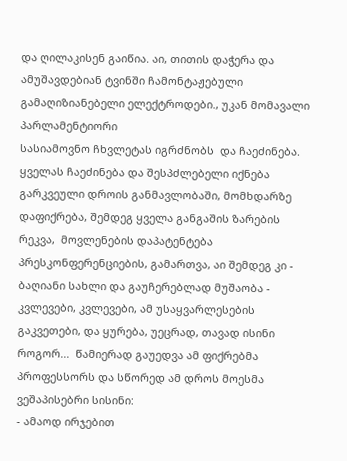და ღილაკისენ გაიწია. აი, თითის დაჭერა და ამუშავდებიან ტვინში ჩამონტაჟებული გამაღიზიანებელი ელექტროდები., უკან მომავალი პარლამენტიორი
სასიამოვნო ჩხვლეტას იგრძნობს  და ჩაეძინება. ყველას ჩაეძინება და შესპძლებელი იქნება გარკვეული დროის განმავლობაში, მომხდარზე დაფიქრება, შემდეგ ყველა განგაშის ზარების რეკვა,  მოვლენების დაპატენტება პრესკონფერენციების, გამართვა, აი შემდეგ კი - ბაღიანი სახლი და გაუჩერებლად მუშაობა - კვლევები, კვლევები, ამ უსაყვარლესების გაკვეთები, და ყურება, უეცრად, თავად ისინი როგორ...  Წამიერად გაუედვა ამ ფიქრებმა პროფესსორს და სწორედ ამ დროს მოესმა ვეშაპისებრი სისინი:
- ამაოდ ირჯებით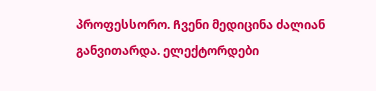პროფესსორო. Ჩვენი მედიცინა ძალიან განვითარდა. ელექტორდები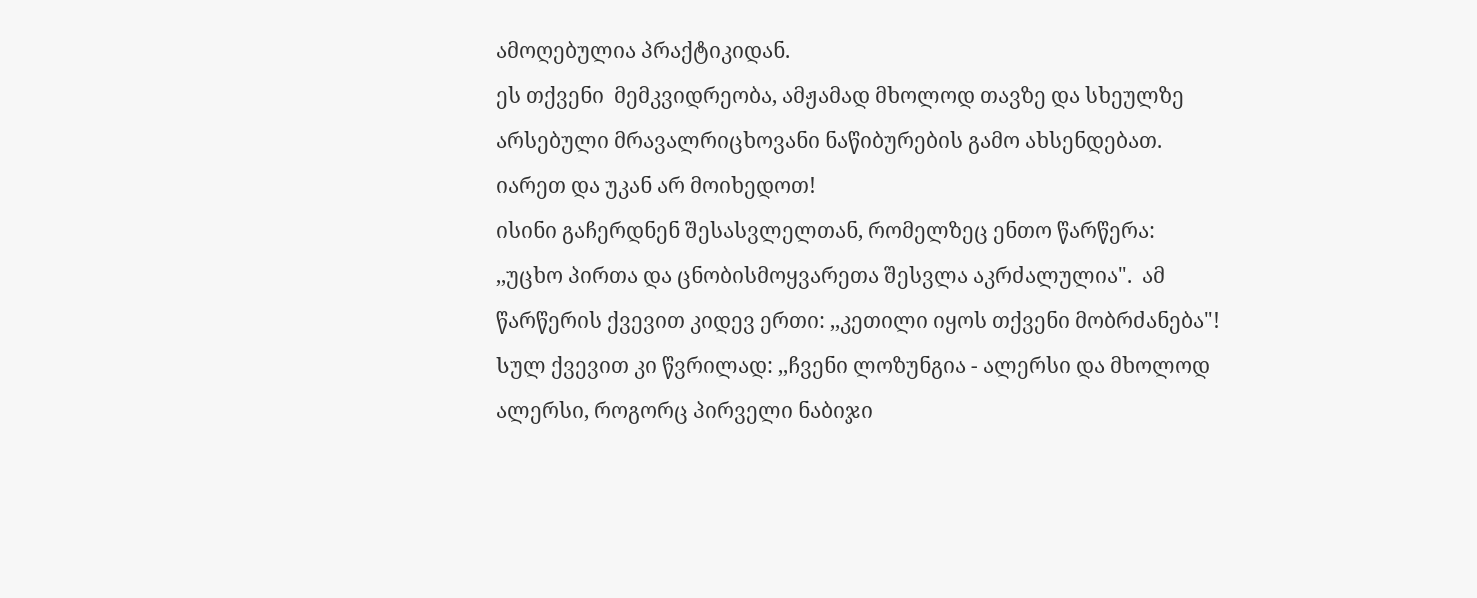ამოღებულია პრაქტიკიდან.
ეს თქვენი  მემკვიდრეობა, ამჟამად მხოლოდ თავზე და სხეულზე არსებული მრავალრიცხოვანი ნაწიბურების გამო ახსენდებათ.  იარეთ და უკან არ მოიხედოთ!
ისინი გაჩერდნენ შესასვლელთან, რომელზეც ენთო წარწერა: ,,უცხო პირთა და ცნობისმოყვარეთა შესვლა აკრძალულია".  ამ წარწერის ქვევით კიდევ ერთი: ,,კეთილი იყოს თქვენი მობრძანება"!   Სულ ქვევით კი წვრილად: ,,ჩვენი ლოზუნგია - ალერსი და მხოლოდ ალერსი, როგორც პირველი ნაბიჯი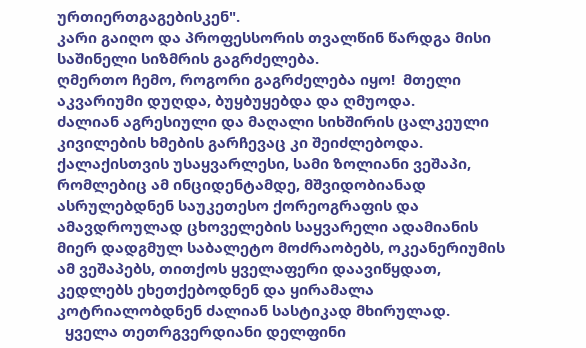ურთიერთგაგებისკენ".
კარი გაიღო და პროფესსორის თვალწინ წარდგა მისი საშინელი სიზმრის გაგრძელება.
ღმერთო ჩემო, როგორი გაგრძელება იყო!  მთელი აკვარიუმი დუღდა, ბუყბუყებდა და ღმუოდა.
ძალიან აგრესიული და მაღალი სიხშირის ცალკეული კივილების ხმების გარჩევაც კი შეიძლებოდა.
ქალაქისთვის უსაყვარლესი, სამი ზოლიანი ვეშაპი, რომლებიც ამ ინციდენტამდე, მშვიდობიანად ასრულებდნენ საუკეთესო ქორეოგრაფის და ამავდროულად ცხოველების საყვარელი ადამიანის მიერ დადგმულ საბალეტო მოძრაობებს, ოკეანერიუმის ამ ვეშაპებს, თითქოს ყველაფერი დაავიწყდათ, კედლებს ეხეთქებოდნენ და ყირამალა კოტრიალობდნენ ძალიან სასტიკად მხირულად.
  ყველა თეთრგვერდიანი დელფინი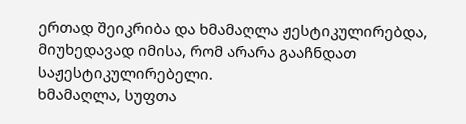ერთად შეიკრიბა და ხმამაღლა ჟესტიკულირებდა, მიუხედავად იმისა, რომ არარა გააჩნდათ საჟესტიკულირებელი.
ხმამაღლა, სუფთა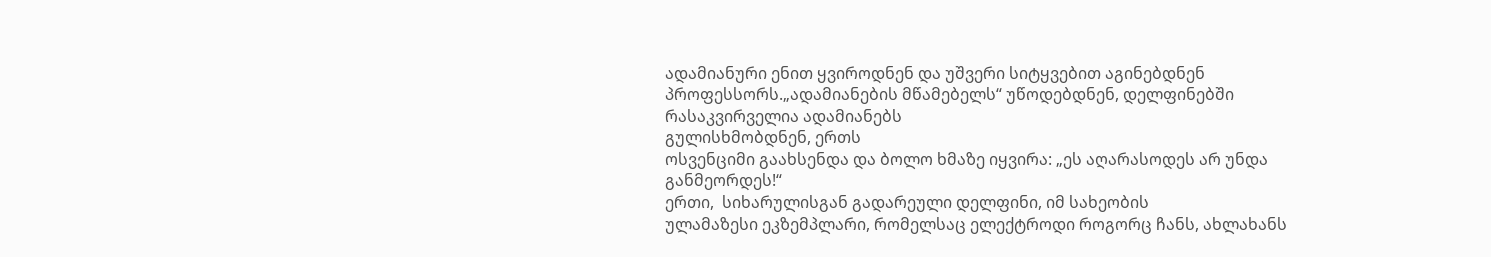ადამიანური ენით ყვიროდნენ და უშვერი სიტყვებით აგინებდნენ პროფესსორს.„ადამიანების მწამებელს“ უწოდებდნენ, დელფინებში რასაკვირველია ადამიანებს
გულისხმობდნენ, ერთს
ოსვენციმი გაახსენდა და ბოლო ხმაზე იყვირა: „ეს აღარასოდეს არ უნდა განმეორდეს!“
ერთი,  სიხარულისგან გადარეული დელფინი, იმ სახეობის
ულამაზესი ეკზემპლარი, რომელსაც ელექტროდი როგორც ჩანს, ახლახანს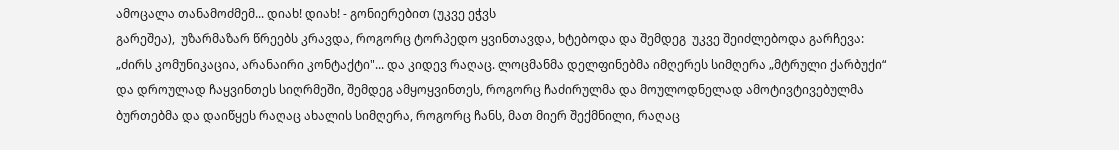ამოცალა თანამოძმემ... დიახ! დიახ! - გონიერებით (უკვე ეჭვს
გარეშეა),  უზარმაზარ წრეებს კრავდა, როგორც ტორპედო ყვინთავდა, ხტებოდა და შემდეგ  უკვე შეიძლებოდა გარჩევა: „ძირს კომუნიკაცია, არანაირი კონტაქტი"... და კიდევ რაღაც. ლოცმანმა დელფინებმა იმღერეს სიმღერა „მტრული ქარბუქი“ და დროულად ჩაყვინთეს სიღრმეში, შემდეგ ამყოყვინთეს, როგორც ჩაძირულმა და მოულოდნელად ამოტივტივებულმა ბურთებმა და დაიწყეს რაღაც ახალის სიმღერა, როგორც ჩანს, მათ მიერ შექმნილი, რაღაც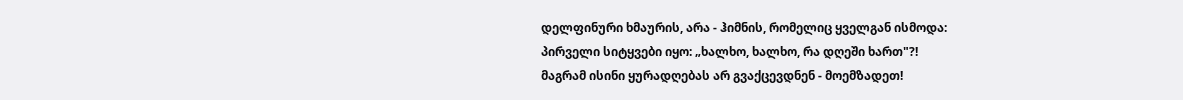დელფინური ხმაურის, არა - ჰიმნის, რომელიც ყველგან ისმოდა:
პირველი სიტყვები იყო: „ხალხო, ხალხო, რა დღეში ხართ"?!
მაგრამ ისინი ყურადღებას არ გვაქცევდნენ - მოემზადეთ!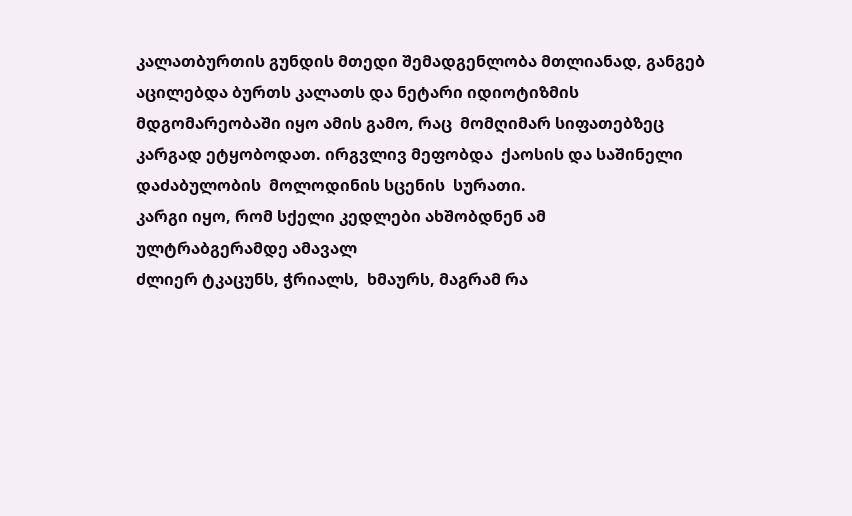კალათბურთის გუნდის მთედი შემადგენლობა მთლიანად, განგებ აცილებდა ბურთს კალათს და ნეტარი იდიოტიზმის მდგომარეობაში იყო ამის გამო, რაც  მომღიმარ სიფათებზეც  კარგად ეტყობოდათ. ირგვლივ მეფობდა  ქაოსის და საშინელი დაძაბულობის  მოლოდინის სცენის  სურათი.
კარგი იყო, რომ სქელი კედლები ახშობდნენ ამ
ულტრაბგერამდე ამავალ
ძლიერ ტკაცუნს, ჭრიალს,  ხმაურს, მაგრამ რა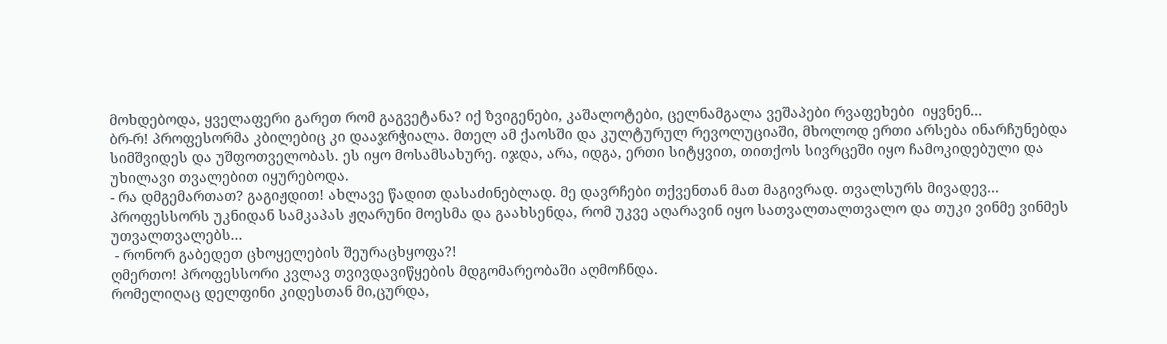მოხდებოდა, ყველაფერი გარეთ რომ გაგვეტანა? იქ ზვიგენები, კაშალოტები, ცელნამგალა ვეშაპები რვაფეხები  იყვნენ...
ბრ-რ! პროფესორმა კბილებიც კი დააჯრჭიალა. მთელ ამ ქაოსში და კულტურულ რევოლუციაში, მხოლოდ ერთი არსება ინარჩუნებდა სიმშვიდეს და უშფოთველობას. ეს იყო მოსამსახურე. იჯდა, არა, იდგა, ერთი სიტყვით, თითქოს სივრცეში იყო ჩამოკიდებული და უხილავი თვალებით იყურებოდა.
- რა დმგემართათ? გაგიჟდით! ახლავე წადით დასაძინებლად. მე დავრჩები თქვენთან მათ მაგივრად. თვალსურს მივადევ...
პროფესსორს უკნიდან სამკაპას ჟღარუნი მოესმა და გაახსენდა, რომ უკვე აღარავინ იყო სათვალთალთვალო და თუკი ვინმე ვინმეს უთვალთვალებს...
 - რონორ გაბედეთ ცხოყელების შეურაცხყოფა?!
ღმერთო! პროფესსორი კვლავ თვივდავიწყების მდგომარეობაში აღმოჩნდა.
რომელიღაც დელფინი კიდესთან მი,ცურდა,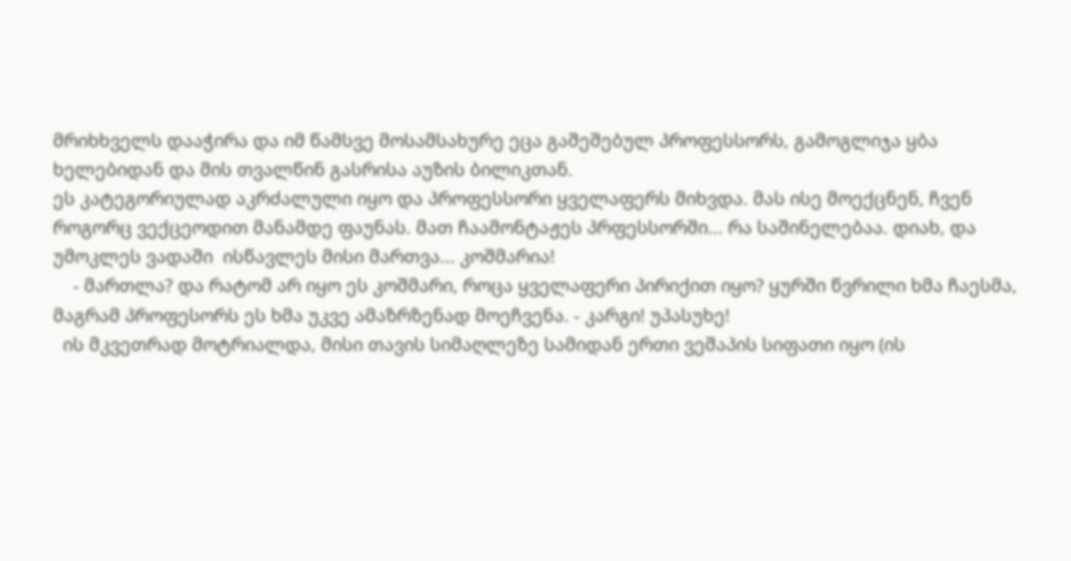მრიხხველს დააჭირა და იმ წამსვე მოსამსახურე ეცა გაშეშებულ პროფესსორს, გამოგლიჯა ყბა ხელებიდან და მის თვალწინ გასრისა აუზის ბილიკთან.
ეს კატეგორიულად აკრძალული იყო და პროფესსორი ყველაფერს მიხვდა. მას ისე მოექცნენ, ჩვენ როგორც ვექცეოდით მანამდე ფაუნას. მათ ჩაამონტაჟეს პრფესსორში... რა საშინელებაა. დიახ, და უმოკლეს ვადაში  ისწავლეს მისი მართვა... კოშმარია!
    - მართლა? და რატომ არ იყო ეს კოშმარი, როცა ყველაფერი პირიქით იყო? ყურში წვრილი ხმა ჩაესმა, მაგრამ პროფესორს ეს ხმა უკვე ამაზრზენად მოეჩვენა. - კარგი! უპასუხე!
  ის მკვეთრად მოტრიალდა, მისი თავის სიმაღლეზე სამიდან ერთი ვეშაპის სიფათი იყო (ის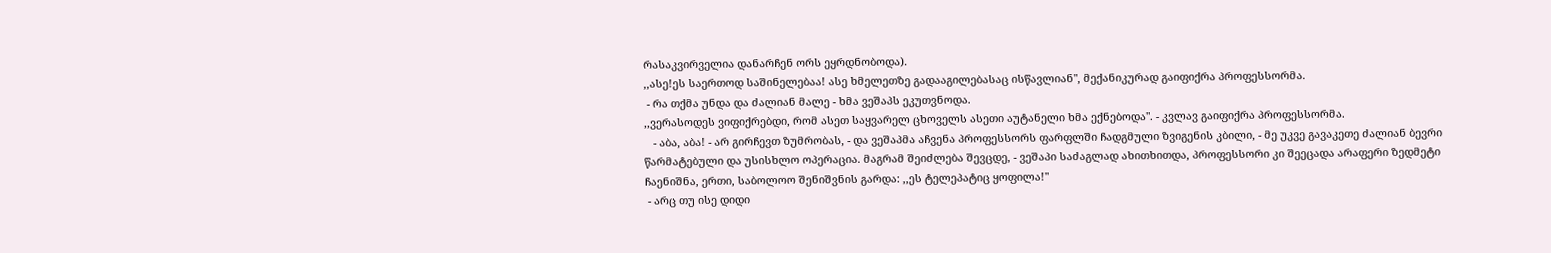რასაკვირველია დანარჩენ ორს ეყრდნობოდა).
,,ასე!ეს საერთოდ საშინელებაა! ასე ხმელეთზე გადააგილებასაც ისწავლიან", მექანიკურად გაიფიქრა პროფესსორმა.
 - რა თქმა უნდა და ძალიან მალე - ხმა ვეშაპს ეკუთვნოდა.
,,ვერასოდეს ვიფიქრებდი, რომ ასეთ საყვარელ ცხოველს ასეთი აუტანელი ხმა ექნებოდა". - კვლავ გაიფიქრა პროფესსორმა.
   - აბა, აბა! - არ გირჩევთ ზუმრობას, - და ვეშაპმა აჩვენა პროფესსორს ფარფლში ჩადგმული ზვიგენის კბილი, - მე უკვე გავაკეთე ძალიან ბევრი წარმატებული და უსისხლო ოპერაცია. მაგრამ შეიძლება შევცდე, - ვეშაპი საძაგლად ახითხითდა, პროფესსორი კი შეეცადა არაფერი ზედმეტი ჩაენიშნა, ერთი, საბოლოო შენიშვნის გარდა: ,,ეს ტელეპატიც ყოფილა!"
 - არც თუ ისე დიდი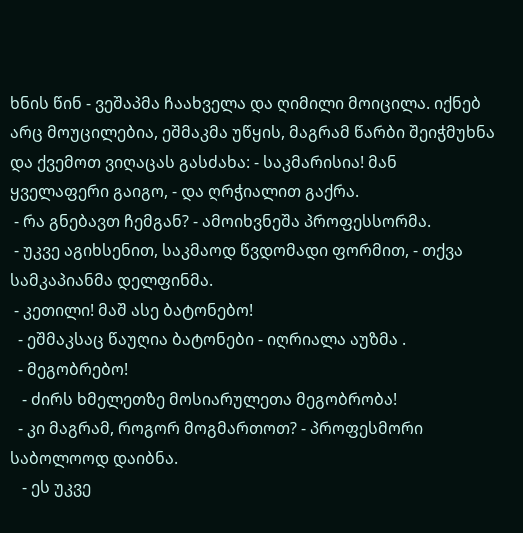ხნის წინ - ვეშაპმა ჩაახველა და ღიმილი მოიცილა. იქნებ არც მოუცილებია, ეშმაკმა უწყის, მაგრამ წარბი შეიჭმუხნა და ქვემოთ ვიღაცას გასძახა: - საკმარისია! მან ყველაფერი გაიგო, - და ღრჭიალით გაქრა.
 - რა გნებავთ ჩემგან? - ამოიხვნეშა პროფესსორმა.
 - უკვე აგიხსენით, საკმაოდ წვდომადი ფორმით, - თქვა სამკაპიანმა დელფინმა.
 - კეთილი! მაშ ასე ბატონებო!
  - ეშმაკსაც წაუღია ბატონები - იღრიალა აუზმა .
  - მეგობრებო!
   - ძირს ხმელეთზე მოსიარულეთა მეგობრობა!
  - კი მაგრამ, როგორ მოგმართოთ? - პროფესმორი საბოლოოდ დაიბნა.
   - ეს უკვე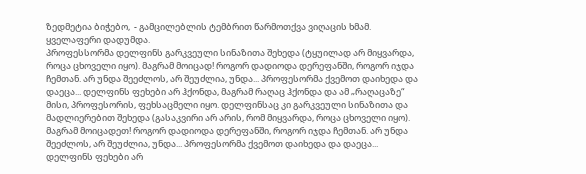ზედმეტია ბიჭებო,  - გამცილებლის ტემბრით წარმოთქვა ვიღაცის ხმამ. ყველაფერი დადუმდა.
პროფესსორმა დელფინს გარკვეული სინაზითა შეხედა (ტყუილად არ მიყვარდა, როცა ცხოველი იყო). მაგრამ მოიცად! როგორ დადიოდა დერეფანში, როგორ იჯდა ჩემთან. არ უნდა შეეძლოს, არ შეუძლია, უნდა... პროფესორმა ქვემოთ დაიხედა და დაეცა... დელფინს ფეხები არ ჰქონდა, მაგრამ რაღაც ჰქონდა და ამ „რაღაცაზე“ მისი, პროფესორის, ფეხსაცმელი იყო. დელფინსაც კი გარკვეული სინაზითა და მადლიერებით შეხედა (გასაკვირი არ არის, რომ მიყვარდა, როცა ცხოველი იყო). მაგრამ მოიცადეთ! როგორ დადიოდა დერეფანში, როგორ იჯდა ჩემთან. არ უნდა შეეძლოს, არ შეუძლია, უნდა... პროფესორმა ქვემოთ დაიხედა და დაეცა... დელფინს ფეხები არ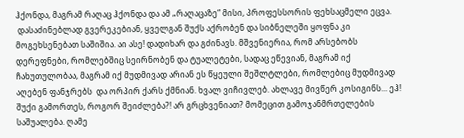ჰქონდა, მაგრამ რაღაც ჰქონდა და ამ „რაღაცაზე“ მისი, პროფესსორის ფეხსაცმელი ეცვა.
 დასაძინებლად გვერეკებიან, ყველგან შუქს აქრობენ და სიბნელეში ყოფნა კი მოგეხსენებათ საშიშია. აი ასე! დადიხარ და გძინავს. მშვენიერია, რომ არსებობს დერეფნები, რომლებშიც სეირნობენ და ტუალეტები, სადაც ეწევიან, მაგრამ იქ ჩახუთულობაა, მაგრამ იქ მუდმივად არიან ეს წყეული შეშლტლები, რომლებიც მუდმივად
აღებენ ფანჯრებს  და ორპირ ქარს ქმნიან. ხვალ ვიჩივლებ. ახლავე მივწერ კოსიგინს... ეჰ! შუქი გამორთეს, როგორ შეიძლება?! არ გრცხვენიათ? მომეცით გამოჯანმრთელების საშუალება. ღამე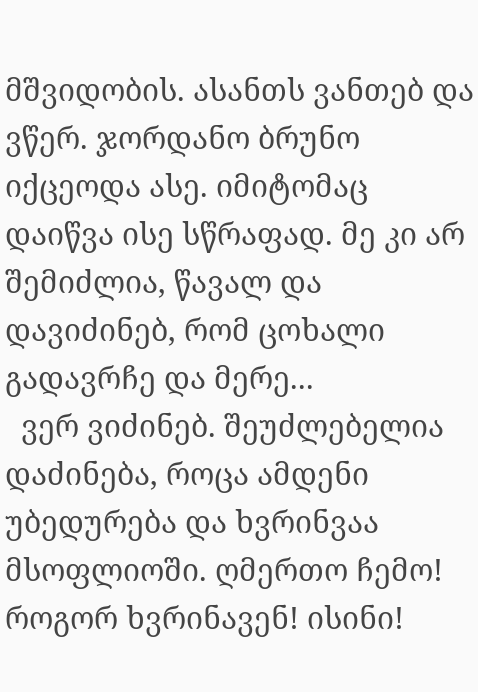მშვიდობის. ასანთს ვანთებ და ვწერ. ჯორდანო ბრუნო იქცეოდა ასე. იმიტომაც დაიწვა ისე სწრაფად. მე კი არ შემიძლია, წავალ და დავიძინებ, რომ ცოხალი გადავრჩე და მერე...
  ვერ ვიძინებ. შეუძლებელია დაძინება, როცა ამდენი უბედურება და ხვრინვაა მსოფლიოში. ღმერთო ჩემო! როგორ ხვრინავენ! ისინი!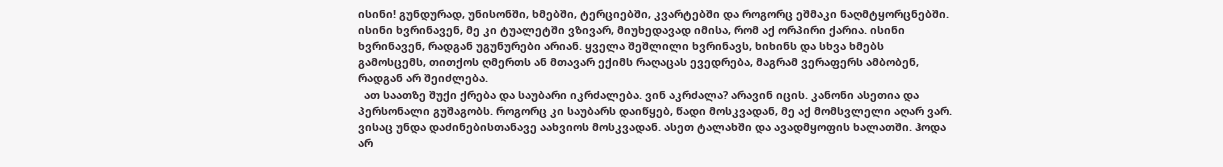ისინი! გუნდურად, უნისონში, ხმებში, ტერციებში, კვარტებში და როგორც ეშმაკი ნაღმტყორცნებში. ისინი ხვრინავენ, მე კი ტუალეტში ვზივარ, მიუხედავად იმისა, რომ აქ ორპირი ქარია. ისინი ხვრინავენ, რადგან უგუნურები არიან. ყველა შეშლილი ხვრინავს, ხიხინს და სხვა ხმებს გამოსცემს, თითქოს ღმერთს ან მთავარ ექიმს რაღაცას ევედრება, მაგრამ ვერაფერს ამბობენ, რადგან არ შეიძლება.
  ათ საათზე შუქი ქრება და საუბარი იკრძალება. ვინ აკრძალა? არავინ იცის. კანონი ასეთია და პერსონალი გუშაგობს. როგორც კი საუბარს დაიწყებ, წადი მოსკვადან, მე აქ მომსვლელი აღარ ვარ. ვისაც უნდა დაძინებისთანავე აახვიოს მოსკვადან. ასეთ ტალახში და ავადმყოფის ხალათში. ჰოდა არ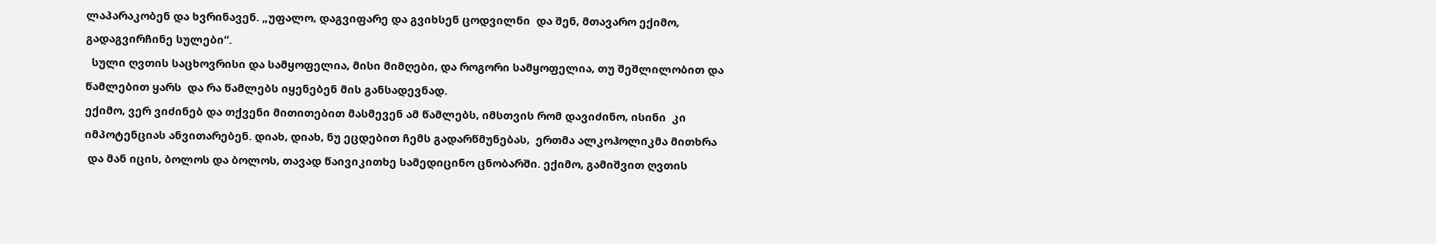ლაპარაკობენ და ხვრინავენ. „უფალო, დაგვიფარე და გვიხსენ ცოდვილნი  და შენ, მთავარო ექიმო, გადაგვირჩინე სულები“.
  სული ღვთის საცხოვრისი და სამყოფელია, მისი მიმღები, და როგორი სამყოფელია, თუ შეშლილობით და წამლებით ყარს  და რა წამლებს იყენებენ მის განსადევნად.
ექიმო, ვერ ვიძინებ და თქვენი მითითებით მასმევენ ამ წამლებს, იმსთვის რომ დავიძინო, ისინი  კი იმპოტენციას ანვითარებენ. დიახ, დიახ, ნუ ეცდებით ჩემს გადარწმუნებას,  ერთმა ალკოჰოლიკმა მითხრა
 და მან იცის, ბოლოს და ბოლოს, თავად წაივიკითხე სამედიცინო ცნობარში. ექიმო, გამიშვით ღვთის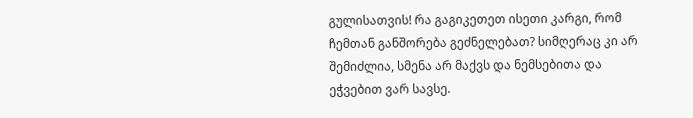გულისათვის! რა გაგიკეთეთ ისეთი კარგი, რომ ჩემთან განშორება გეძნელებათ? სიმღერაც კი არ შემიძლია, სმენა არ მაქვს და ნემსებითა და ეჭვებით ვარ სავსე.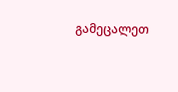გამეცალეთ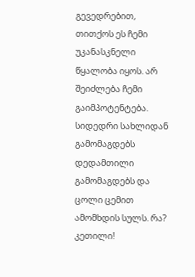გევედრებით, თითქოს ეს ჩემი უკანასკნელი წყალობა იყოს. არ შეიძლება ჩემი გაიმპოტენტება. სიდედრი სახლიდან გამომაგდებს დედამთილი გამომაგდებს და ცოლი ცემით ამომხდის სულს. რა?  კეთილი!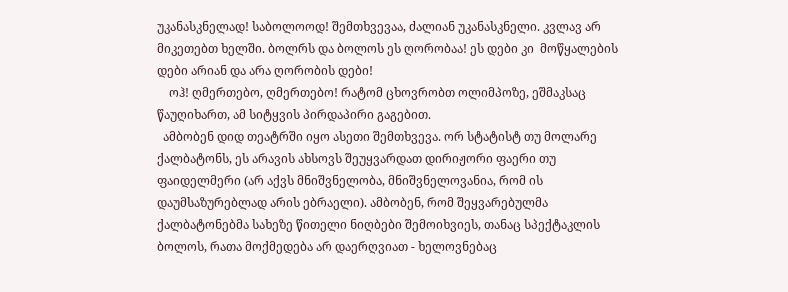უკანასკნელად! საბოლოოდ! შემთხვევაა, ძალიან უკანასკნელი. კვლავ არ მიკეთებთ ხელში. ბოლრს და ბოლოს ეს ღორობაა! ეს დები კი  მოწყალების დები არიან და არა ღორობის დები!
    ოჰ! ღმერთებო, ღმერთებო! რატომ ცხოვრობთ ოლიმპოზე, ეშმაკსაც წაუღიხართ, ამ სიტყვის პირდაპირი გაგებით.
  ამბობენ დიდ თეატრში იყო ასეთი შემთხვევა. ორ სტატისტ თუ მოლარე ქალბატონს, ეს არავის ახსოვს შეუყვარდათ დირიჟორი ფაერი თუ ფაიდელმერი (არ აქვს მნიშვნელობა, მნიშვნელოვანია, რომ ის დაუმსაზურებლად არის ებრაელი). ამბობენ, რომ შეყვარებულმა ქალბატონებმა სახეზე წითელი ნიღბები შემოიხვიეს, თანაც სპექტაკლის ბოლოს, რათა მოქმედება არ დაერღვიათ - ხელოვნებაც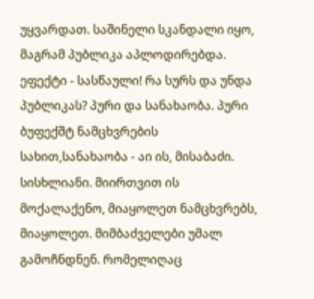უყვარდათ. საშინელი სკანდალი იყო, მაგრამ პუბლიკა აპლოდირებდა. ეფექტი - სასწაული! რა სურს და უნდა პუბლიკას? პური და სანახაობა. პური ბუფექშტ ნამცხვრების სახით,სანახაობა - აი ის, მისაბაძი. სისხლიანი. მიირთვით ის მოქალაქენო, მიაყოლეთ ნამცხვრებს, მიაყოლეთ. მიმბაძველები უმალ გამოჩნდნენ. რომელიღაც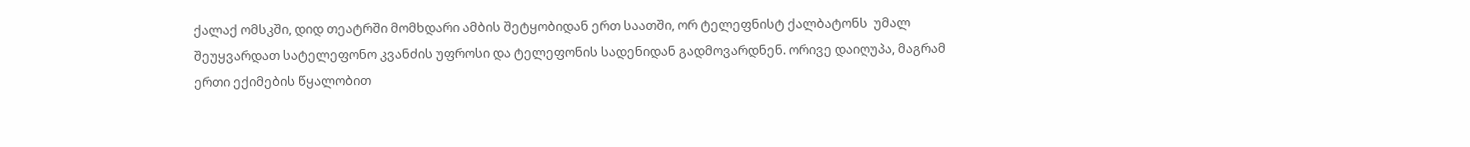ქალაქ ომსკში, დიდ თეატრში მომხდარი ამბის შეტყობიდან ერთ საათში, ორ ტელეფნისტ ქალბატონს  უმალ შეუყვარდათ სატელეფონო კვანძის უფროსი და ტელეფონის სადენიდან გადმოვარდნენ. ორივე დაიღუპა, მაგრამ ერთი ექიმების წყალობით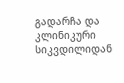გადარჩა და კლინიკური სიკვდილიდან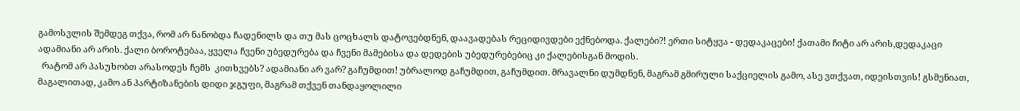გამოსვლის შემდეგ თქვა, რომ არ ნანობდა ჩადენილს და თუ მას ცოცხალს დატოვებდნენ, დაავადებას რეციდივდები ექნებოდა. ქალები?! ერთი სიტყვა - დედაკაცები! ქათამი ჩიტი არ არის,დედაკაცი ადამიანი არ არის. ქალი ბოროტებაა, ყველა ჩვენი უბედურება და ჩვენი მამებისა და დედების უბედურებებიც კი ქალებისგან მოდის.
  რატომ არ პასუხობთ არასოდეს ჩემს  კითხვებს? ადამიანი არ ვარ? გაჩუმდით! უბრალოდ გაჩუმდით, გაჩუმდით. მრავალნი დუმდნენ, მაგრამ გმირული საქციელის გამო, ასე ვთქვათ, იდეისთვის! გსმენიათ, მაგალითად, კამო ან პარტიზანების დიდი ჯგუფი, მაგრამ თქვენ თანდაყოლილი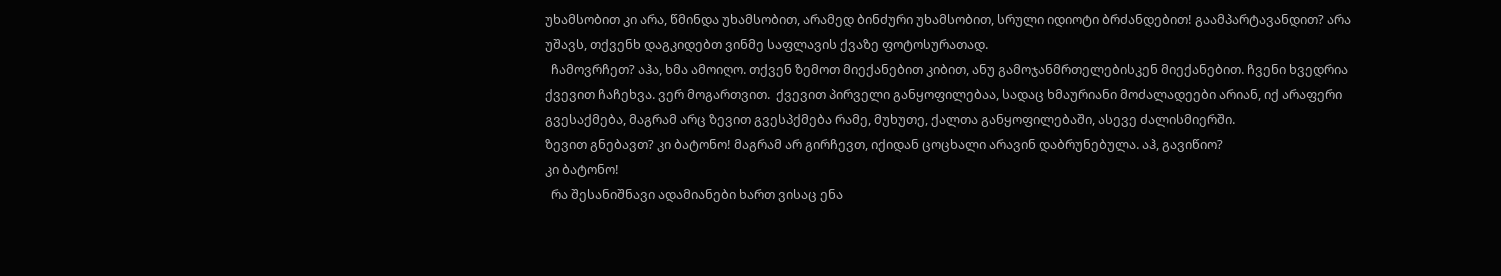უხამსობით კი არა, წმინდა უხამსობით, არამედ ბინძური უხამსობით, სრული იდიოტი ბრძანდებით! გაამპარტავანდით? არა უშავს, თქვენხ დაგკიდებთ ვინმე საფლავის ქვაზე ფოტოსურათად.
  ჩამოვრჩეთ? აჰა, ხმა ამოიღო. თქვენ ზემოთ მიექანებით კიბით, ანუ გამოჯანმრთელებისკენ მიექანებით. ჩვენი ხვედრია ქვევით ჩაჩეხვა. ვერ მოგართვით.  ქვევით პირველი განყოფილებაა, სადაც ხმაურიანი მოძალადეები არიან, იქ არაფერი გვესაქმება, მაგრამ არც ზევით გვესპქმება რამე, მუხუთე, ქალთა განყოფილებაში, ასევე ძალისმიერში.
ზევით გნებავთ? კი ბატონო! მაგრამ არ გირჩევთ, იქიდან ცოცხალი არავინ დაბრუნებულა. აჰ, გავიწიო?
კი ბატონო!
  რა შესანიშნავი ადამიანები ხართ ვისაც ენა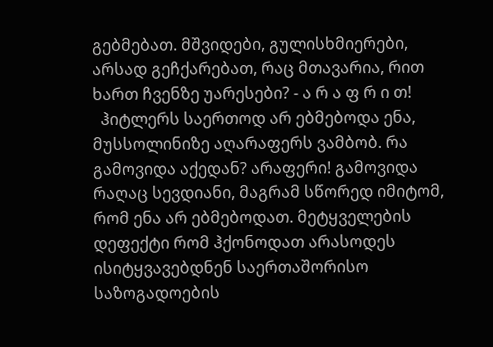გებმებათ. მშვიდები, გულისხმიერები, არსად გეჩქარებათ, რაც მთავარია, რით ხართ ჩვენზე უარესები? - ა რ ა ფ რ ი თ!
  ჰიტლერს საერთოდ არ ებმებოდა ენა, მუსსოლინიზე აღარაფერს ვამბობ. რა გამოვიდა აქედან? არაფერი! გამოვიდა რაღაც სევდიანი, მაგრამ სწორედ იმიტომ, რომ ენა არ ებმებოდათ. მეტყველების დეფექტი რომ ჰქონოდათ არასოდეს ისიტყვავებდნენ საერთაშორისო საზოგადოების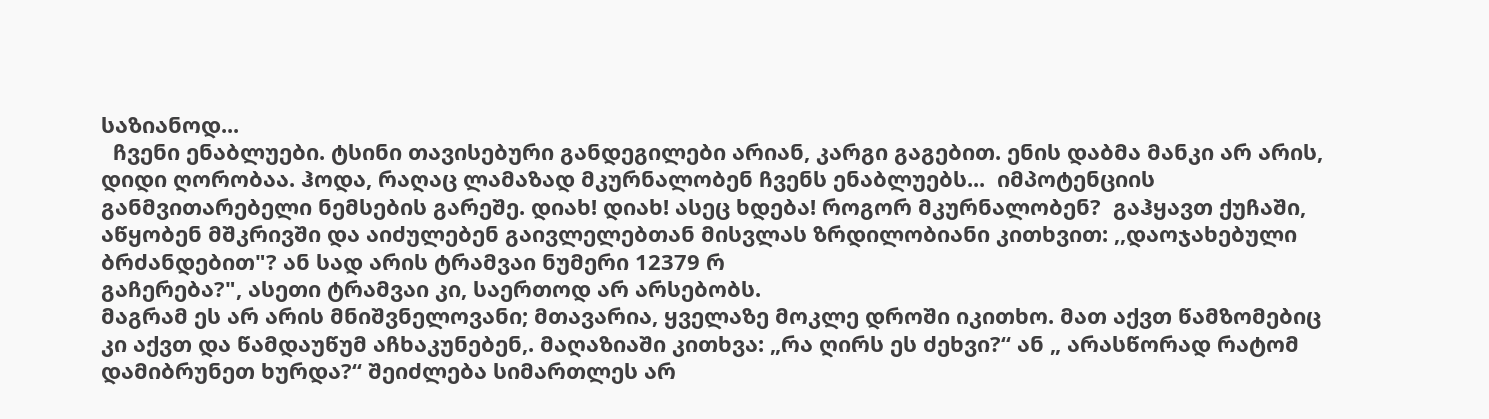საზიანოდ...
  ჩვენი ენაბლუები. ტსინი თავისებური განდეგილები არიან, კარგი გაგებით. ენის დაბმა მანკი არ არის, დიდი ღორობაა. ჰოდა, რაღაც ლამაზად მკურნალობენ ჩვენს ენაბლუებს...  იმპოტენციის განმვითარებელი ნემსების გარეშე. დიახ! დიახ! ასეც ხდება! როგორ მკურნალობენ?  გაჰყავთ ქუჩაში,  აწყობენ მშკრივში და აიძულებენ გაივლელებთან მისვლას ზრდილობიანი კითხვით: ,,დაოჯახებული ბრძანდებით"? ან სად არის ტრამვაი ნუმერი 12379 რ
გაჩერება?", ასეთი ტრამვაი კი, საერთოდ არ არსებობს.
მაგრამ ეს არ არის მნიშვნელოვანი; მთავარია, ყველაზე მოკლე დროში იკითხო. მათ აქვთ წამზომებიც კი აქვთ და წამდაუწუმ აჩხაკუნებენ,. მაღაზიაში კითხვა: „რა ღირს ეს ძეხვი?“ ან „ არასწორად რატომ დამიბრუნეთ ხურდა?“ შეიძლება სიმართლეს არ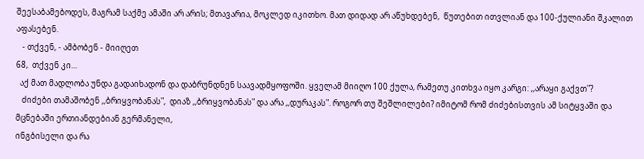შეესაბამებოდეს, მაგრამ საქმე ამაში არ არის; მთავარია, მოკლედ იკითხო. მათ დიდად არ აწუხდებენ,  წუთებით ითვლიან და 100-ქულიანი შკალით აფასებენ.
   - თქვენ, - ამბობენ - მიიღეთ
68,  თქვენ კი...
  აქ მათ მადლობა უნდა გადაიხადონ და დაბრუნდნენ საავადმყოფოში. ყველამ მიიღო 100 ქულა, რამეთუ კითხვა იყო კარგი: ,,არაყი გაქვთ"?
   ძიძები თამაშობენ ,,ბრიყვობანას",  დიაზ ,,ბრიყვობანას" და არა ,,დურაკას". როგორ თუ შეშლილები? იმიტომ რომ ძიძებისთვის ამ სიტყვაში და მცნებაში ერთიანდებიან გერმანელი,
ინგბისელი და რა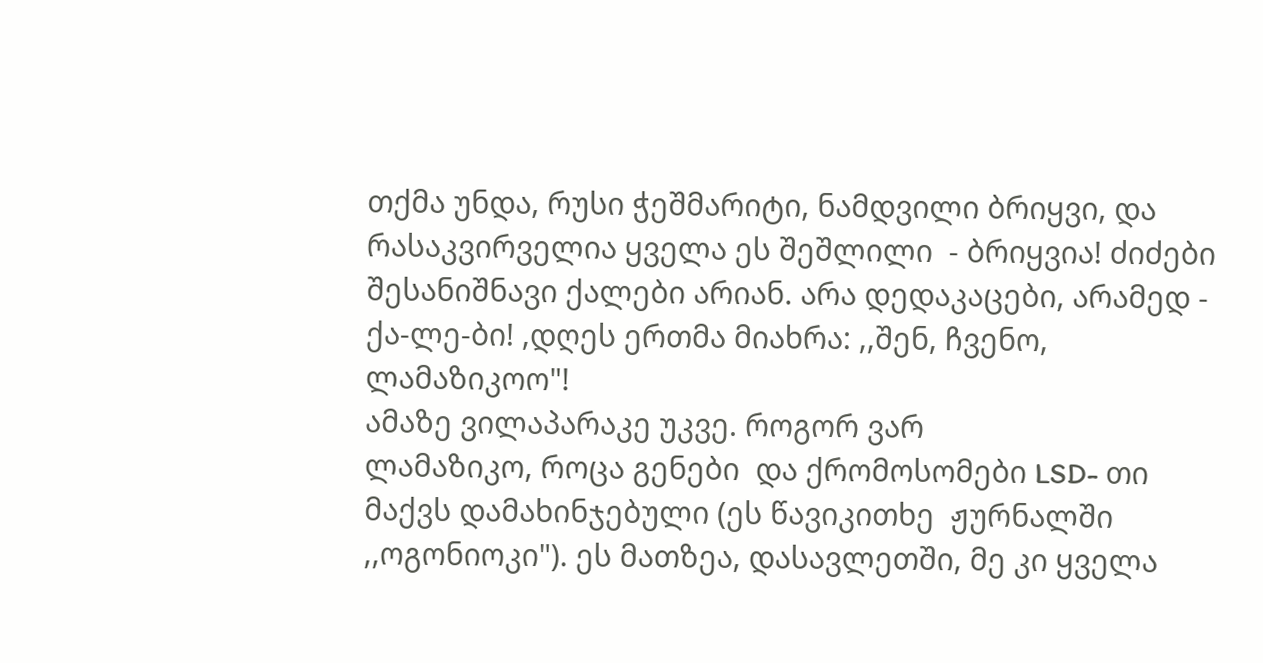თქმა უნდა, რუსი ჭეშმარიტი, ნამდვილი ბრიყვი, და რასაკვირველია ყველა ეს შეშლილი  - ბრიყვია! ძიძები შესანიშნავი ქალები არიან. არა დედაკაცები, არამედ - ქა-ლე-ბი! ,დღეს ერთმა მიახრა: ,,შენ, ჩვენო, ლამაზიკოო"!
ამაზე ვილაპარაკე უკვე. როგორ ვარ
ლამაზიკო, როცა გენები  და ქრომოსომები LSD- თი მაქვს დამახინჯებული (ეს წავიკითხე  ჟურნალში ,,ოგონიოკი"). ეს მათზეა, დასავლეთში, მე კი ყველა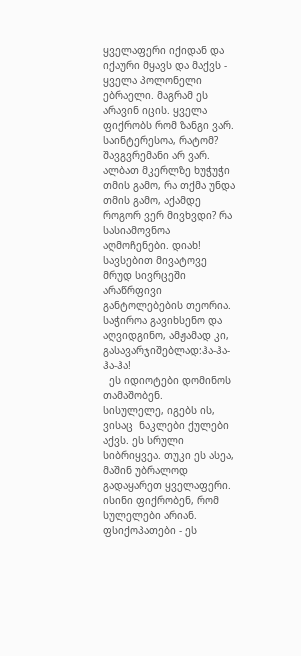ყველაფერი იქიდან და იქაური მყავს და მაქვს - ყველა პოლონელი ებრაელი. მაგრამ ეს არავინ იცის. ყველა ფიქრობს რომ ზანგი ვარ.
საინტერესოა, რატომ? შავგვრემანი არ ვარ. ალბათ მკერლზე ხუჭუჭი თმის გამო, რა თქმა უნდა თმის გამო, აქამდე როგორ ვერ მივხვდი? რა სასიამოვნოა აღმოჩენები. დიახ!
სავსებით მივატოვე
მრუდ სივრცეში არაწრფივი განტოლებების თეორია. საჭიროა გავიხსენო და აღვიდგინო, ამჟამად კი, გასავარჯიშებლად:ჰა-ჰა-ჰა-ჰა!
  ეს იდიოტები დომინოს თამაშობენ.
სისულელე, იგებს ის, ვისაც  ნაკლები ქულები აქვს. ეს სრული სიბრიყვეა. თუკი ეს ასეა, მაშინ უბრალოდ გადაყარეთ ყველაფერი.  ისინი ფიქრობენ, რომ სულელები არიან. ფსიქოპათები - ეს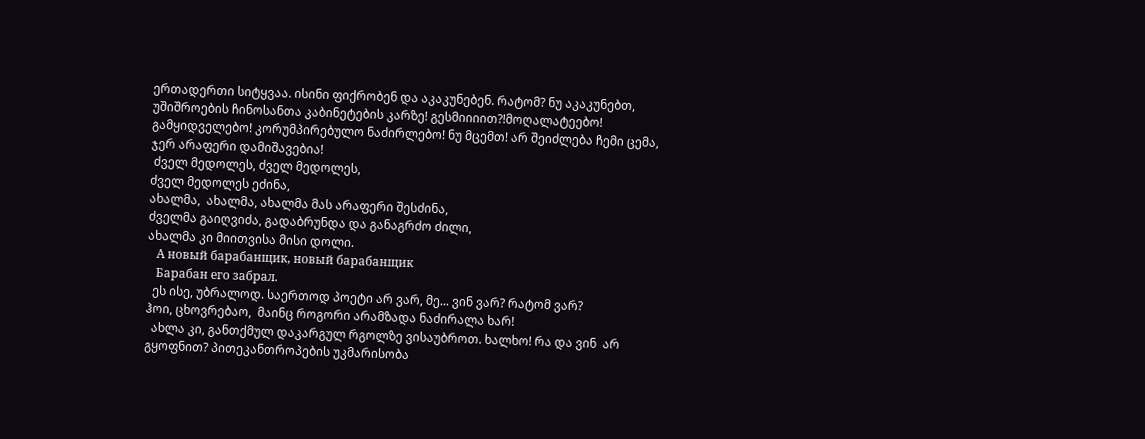ერთადერთი სიტყვაა. ისინი ფიქრობენ და აკაკუნებენ. რატომ? ნუ აკაკუნებთ, უშიშროების ჩინოსანთა კაბინეტების კარზე! გესმიიიით?!მოღალატეებო! გამყიდველებო! კორუმპირებულო ნაძირლებო! ნუ მცემთ! არ შეიძლება ჩემი ცემა, ჯერ არაფერი დამიშავებია!
 ძველ მედოლეს, ძველ მედოლეს,
ძველ მედოლეს ეძინა,
ახალმა,  ახალმა, ახალმა მას არაფერი შესძინა,
ძველმა გაიღვიძა, გადაბრუნდა და განაგრძო ძილი,
ახალმა კი მიითვისა მისი დოლი.
   А новый барабанщик, новый барабанщик
   Барабан его забрал.
  ეს ისე, უბრალოდ. საერთოდ პოეტი არ ვარ, მე... ვინ ვარ? რატომ ვარ?
ჰოი, ცხოვრებაო,  მაინც როგორი არამზადა ნაძირალა ხარ!
  ახლა კი, განთქმულ დაკარგულ რგოლზე ვისაუბროთ. ხალხო! რა და ვინ  არ გყოფნით? პითეკანთროპების უკმარისობა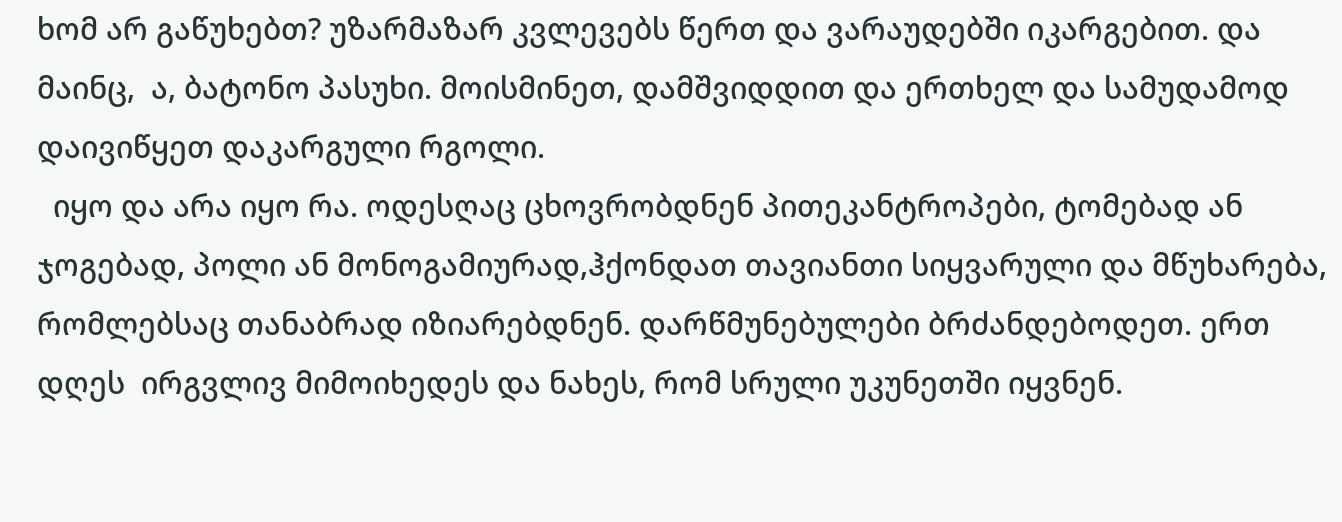ხომ არ გაწუხებთ? უზარმაზარ კვლევებს წერთ და ვარაუდებში იკარგებით. და მაინც,  ა, ბატონო პასუხი. მოისმინეთ, დამშვიდდით და ერთხელ და სამუდამოდ დაივიწყეთ დაკარგული რგოლი.
  იყო და არა იყო რა. ოდესღაც ცხოვრობდნენ პითეკანტროპები, ტომებად ან ჯოგებად, პოლი ან მონოგამიურად,ჰქონდათ თავიანთი სიყვარული და მწუხარება, რომლებსაც თანაბრად იზიარებდნენ. დარწმუნებულები ბრძანდებოდეთ. ერთ დღეს  ირგვლივ მიმოიხედეს და ნახეს, რომ სრული უკუნეთში იყვნენ.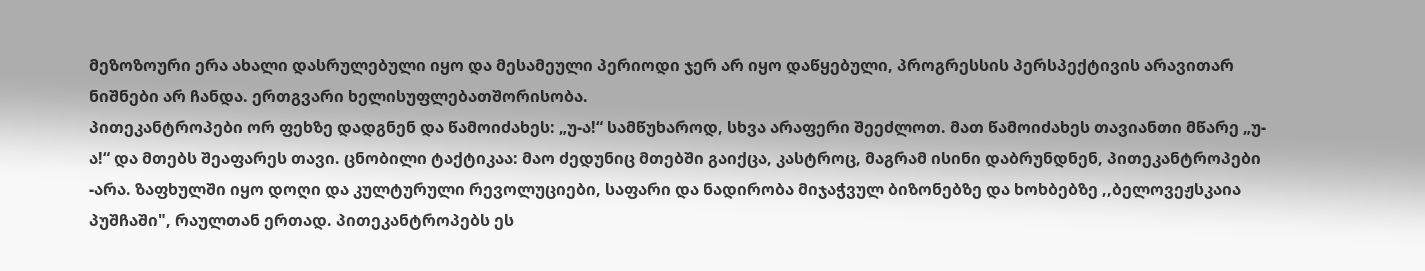მეზოზოური ერა ახალი დასრულებული იყო და მესამეული პერიოდი ჯერ არ იყო დაწყებული, პროგრესსის პერსპექტივის არავითარ  ნიშნები არ ჩანდა. ერთგვარი ხელისუფლებათშორისობა.
პითეკანტროპები ორ ფეხზე დადგნენ და წამოიძახეს: „უ-ა!“ სამწუხაროდ, სხვა არაფერი შეეძლოთ. მათ წამოიძახეს თავიანთი მწარე „უ-ა!“ და მთებს შეაფარეს თავი. ცნობილი ტაქტიკაა: მაო ძედუნიც მთებში გაიქცა, კასტროც, მაგრამ ისინი დაბრუნდნენ, პითეკანტროპები -არა. ზაფხულში იყო დოღი და კულტურული რევოლუციები, საფარი და ნადირობა მიჯაჭვულ ბიზონებზე და ხოხბებზე ,,ბელოვეჟსკაია პუშჩაში", რაულთან ერთად. პითეკანტროპებს ეს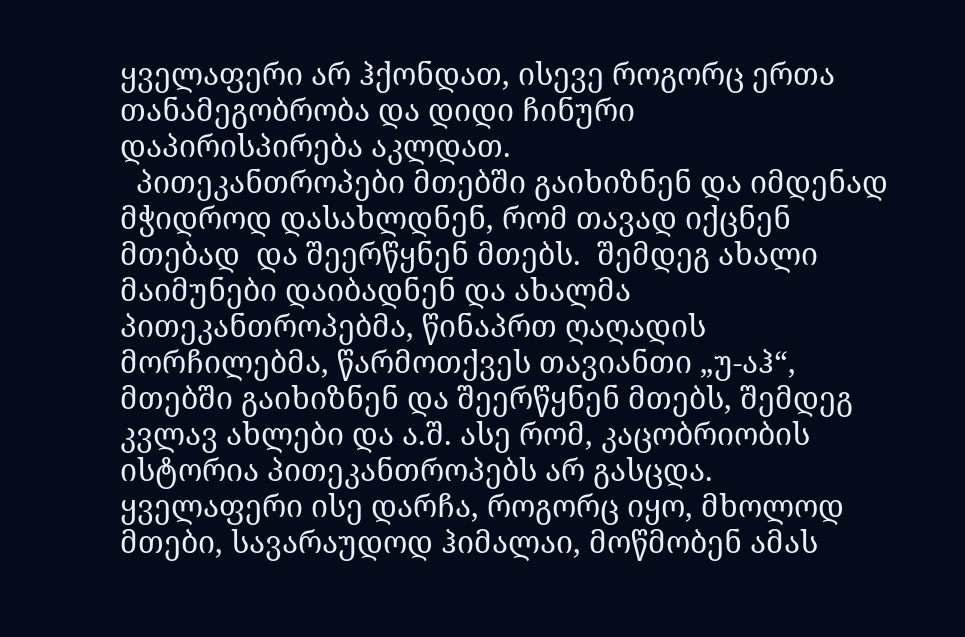ყველაფერი არ ჰქონდათ, ისევე როგორც ერთა თანამეგობრობა და დიდი ჩინური
დაპირისპირება აკლდათ.
  პითეკანთროპები მთებში გაიხიზნენ და იმდენად მჭიდროდ დასახლდნენ, რომ თავად იქცნენ მთებად  და შეერწყნენ მთებს.  შემდეგ ახალი მაიმუნები დაიბადნენ და ახალმა პითეკანთროპებმა, წინაპრთ ღაღადის მორჩილებმა, წარმოთქვეს თავიანთი „უ-აჰ“, მთებში გაიხიზნენ და შეერწყნენ მთებს, შემდეგ კვლავ ახლები და ა.შ. ასე რომ, კაცობრიობის ისტორია პითეკანთროპებს არ გასცდა. ყველაფერი ისე დარჩა, როგორც იყო, მხოლოდ მთები, სავარაუდოდ ჰიმალაი, მოწმობენ ამას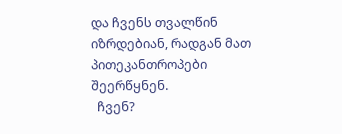და ჩვენს თვალწინ იზრდებიან, რადგან მათ პითეკანთროპები შეერწყნენ.
  ჩვენ?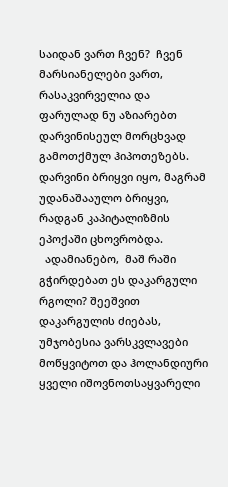საიდან ვართ ჩვენ?  ჩვენ მარსიანელები ვართ, რასაკვირველია და ფარულად ნუ აზიარებთ დარვინისეულ მორცხვად გამოთქმულ ჰიპოთეზებს. დარვინი ბრიყვი იყო, მაგრამ უდანაშააულო ბრიყვი, რადგან კაპიტალიზმის ეპოქაში ცხოვრობდა.
  ადამიანებო,  მაშ რაში გჭირდებათ ეს დაკარგული რგოლი? შეეშვით დაკარგულის ძიებას, უმჯობესია ვარსკვლავები მოწყვიტოთ და ჰოლანდიური ყველი იშოვნოთსაყვარელი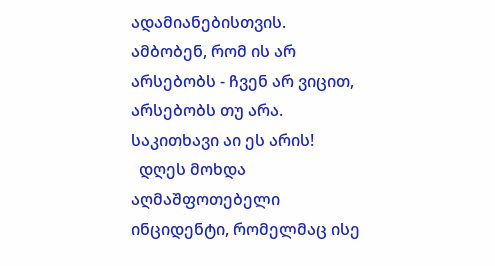ადამიანებისთვის.  ამბობენ, რომ ის არ არსებობს - ჩვენ არ ვიცით, არსებობს თუ არა. საკითხავი აი ეს არის!
  დღეს მოხდა აღმაშფოთებელი ინციდენტი, რომელმაც ისე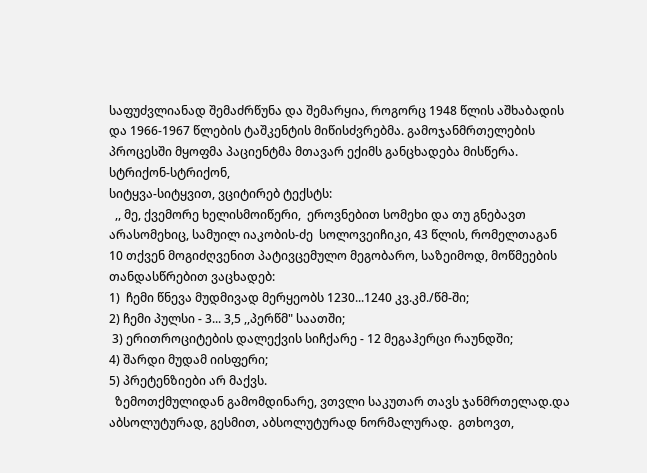საფუძვლიანად შემაძრწუნა და შემარყია, როგორც 1948 წლის აშხაბადის და 1966-1967 წლების ტაშკენტის მიწისძვრებმა. გამოჯანმრთელების პროცესში მყოფმა პაციენტმა მთავარ ექიმს განცხადება მისწერა.
სტრიქონ-სტრიქონ,
სიტყვა-სიტყვით, ვციტირებ ტექსტს:
  ,, მე, ქვემორე ხელისმოიწერი,  ეროვნებით სომეხი და თუ გნებავთ არასომეხიც, სამუილ იაკობის-ძე  სოლოვეიჩიკი, 43 წლის, რომელთაგან 10 თქვენ მოგიძღვენით პატივცემულო მეგობარო, საზეიმოდ, მოწმეების თანდასწრებით ვაცხადებ:
1)  ჩემი წნევა მუდმივად მერყეობს 1230...1240 კვ.კმ./წმ-ში;
2) ჩემი პულსი - 3... 3,5 ,,პერწმ" საათში;
 3) ერითროციტების დალექვის სიჩქარე - 12 მეგაჰერცი რაუნდში;
4) შარდი მუდამ იისფერი;
5) პრეტენზიები არ მაქვს.
  ზემოთქმულიდან გამომდინარე, ვთვლი საკუთარ თავს ჯანმრთელად.და აბსოლუტურად, გესმით, აბსოლუტურად ნორმალურად.  გთხოვთ,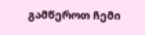გამწეროთ ჩემი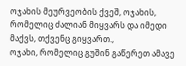ოჯახის მეურვეობის ქვეშ, ოჯახის, რომელიც ძალიან მიყვარს და იმედი მაქვს, თქვენც გიყვართ.,
ოჯახი, რომელიც გუშინ გაწერეთ ამავე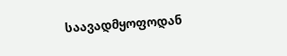საავადმყოფოდან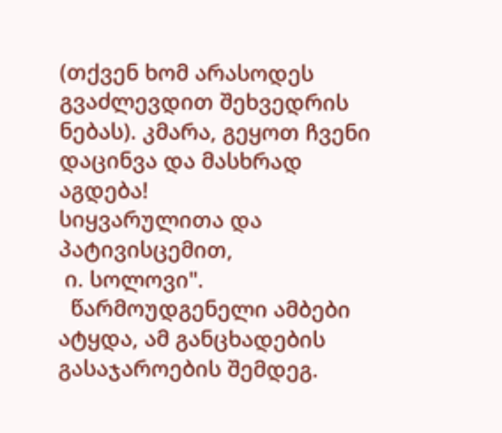(თქვენ ხომ არასოდეს გვაძლევდით შეხვედრის ნებას). კმარა, გეყოთ ჩვენი დაცინვა და მასხრად აგდება!
სიყვარულითა და პატივისცემით,
 ი. სოლოვი".
  წარმოუდგენელი ამბები ატყდა, ამ განცხადების გასაჯაროების შემდეგ.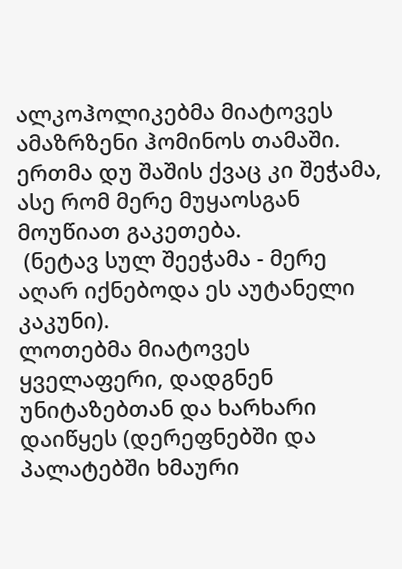ალკოჰოლიკებმა მიატოვეს ამაზრზენი ჰომინოს თამაში. ერთმა დუ შაშის ქვაც კი შეჭამა, ასე რომ მერე მუყაოსგან მოუწიათ გაკეთება.
 (ნეტავ სულ შეეჭამა - მერე აღარ იქნებოდა ეს აუტანელი კაკუნი).
ლოთებმა მიატოვეს ყველაფერი, დადგნენ უნიტაზებთან და ხარხარი დაიწყეს (დერეფნებში და პალატებში ხმაური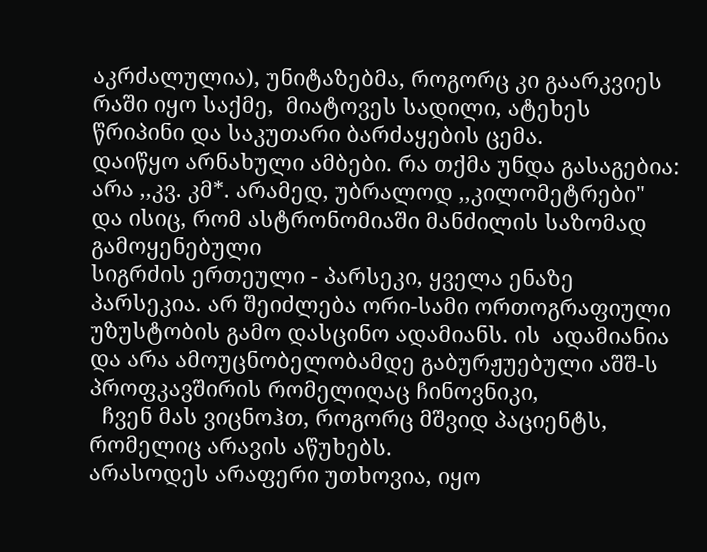აკრძალულია), უნიტაზებმა, როგორც კი გაარკვიეს
რაში იყო საქმე,  მიატოვეს სადილი, ატეხეს წრიპინი და საკუთარი ბარძაყების ცემა.
დაიწყო არნახული ამბები. რა თქმა უნდა გასაგებია: არა ,,კვ. კმ*. არამედ, უბრალოდ ,,კილომეტრები" და ისიც, რომ ასტრონომიაში მანძილის საზომად გამოყენებული
სიგრძის ერთეული - პარსეკი, ყველა ენაზე პარსეკია. არ შეიძლება ორი-სამი ორთოგრაფიული უზუსტობის გამო დასცინო ადამიანს. ის  ადამიანია და არა ამოუცნობელობამდე გაბურჟუებული აშშ-ს პროფკავშირის რომელიღაც ჩინოვნიკი,
  ჩვენ მას ვიცნოჰთ, როგორც მშვიდ პაციენტს, რომელიც არავის აწუხებს.
არასოდეს არაფერი უთხოვია, იყო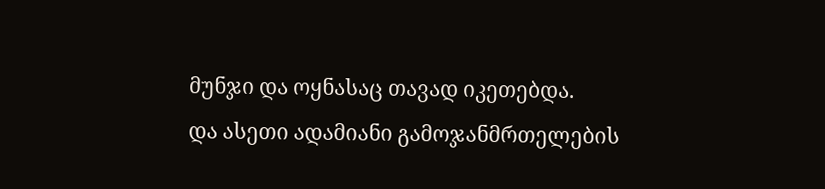მუნჯი და ოყნასაც თავად იკეთებდა.
და ასეთი ადამიანი გამოჯანმრთელების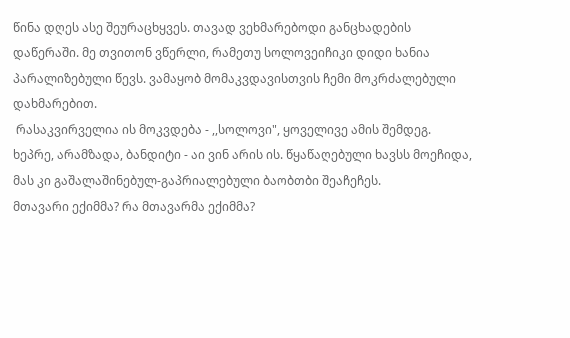წინა დღეს ასე შეურაცხყვეს. თავად ვეხმარებოდი განცხადების დაწერაში. მე თვითონ ვწერლი, რამეთუ სოლოვეიჩიკი დიდი ხანია პარალიზებული წევს. ვამაყობ მომაკვდავისთვის ჩემი მოკრძალებული დახმარებით.
 რასაკვირველია ის მოკვდება - ,,სოლოვი", ყოველივე ამის შემდეგ.
ხეპრე, არამზადა, ბანდიტი - აი ვინ არის ის. წყაწაღებული ხავსს მოეჩიდა, მას კი გაშალაშინებულ-გაპრიალებული ბაობთბი შეაჩეჩეს.
მთავარი ექიმმა? რა მთავარმა ექიმმა?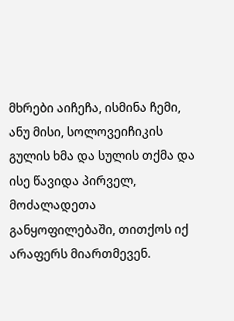მხრები აიჩეჩა, ისმინა ჩემი, ანუ მისი, სოლოვეიჩიკის გულის ხმა და სულის თქმა და ისე წავიდა პირველ, მოძალადეთა განყოფილებაში, თითქოს იქ არაფერს მიართმევენ.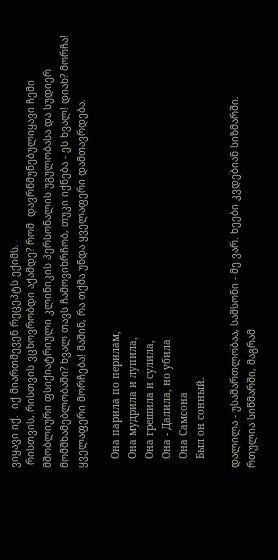ვიყავი იქ.  იქ მიართმევენ რეცეპტს ექიმს.
 რისთვის, რისთვის ვცხოვრობდი აქამდე? რომ  დავრწმუნებულიყავი ჩემი მშობლიური ფსიქიატრიული კლინიკის პერსონალის უგულობასა და სუდიერ მომშხამებლობაში? ხვალ თავს ჩამოვიხრჩობ, თუკი იქნება - ეს ხვალ! დიახ? მორჩა! ყველაფერი მორჩება! მაშინ, რა თქმა უნდა ყველაფერი დამთავრდება.

   Она парила по перилам,
   Она мудрила и лупила,
   Она грешила и сулила,
   Она - Далила, но убила
   Она Самсона
   Был он сонный.

დალილა - უსამართლობაა, სამსონი - მე ვარ. ხეები კვდებიან სიზმარში.
რთულია სიწმარში, მაგრამ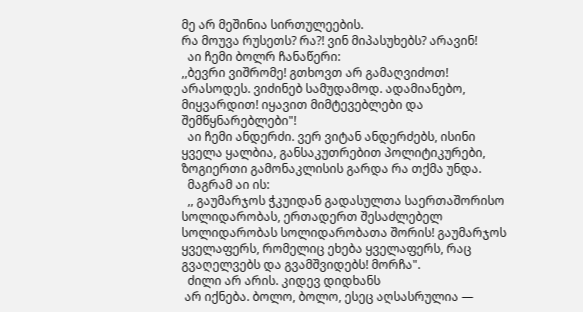მე არ მეშინია სირთულეების.
რა მოუვა რუსეთს? რა?! ვინ მიპასუხებს? არავინ!
  აი ჩემი ბოლრ ჩანაწერი:
,,ბევრი ვიშრომე! გთხოვთ არ გამაღვიძოთ! არასოდეს. ვიძინებ სამუდამოდ. ადამიანებო, მიყვარდით! იყავით მიმტევებლები და შემწყნარებლები"!
  აი ჩემი ანდერძი. ვერ ვიტან ანდერძებს, ისინი ყველა ყალბია, განსაკუთრებით პოლიტიკურები, ზოგიერთი გამონაკლისის გარდა რა თქმა უნდა.
  მაგრამ აი ის:
  ,, გაუმარჯოს ჭკუიდან გადასულთა საერთაშორისო სოლიდარობას, ერთადერთ შესაძლებელ სოლიდარობას სოლიდარობათა შორის! გაუმარჯოს ყველაფერს, რომელიც ეხება ყველაფერს, რაც გვაღელვებს და გვამშვიდებს! მორჩა".
  ძილი არ არის. კიდევ დიდხანს
 არ იქნება. ბოლო, ბოლო, ესეც აღსასრულია —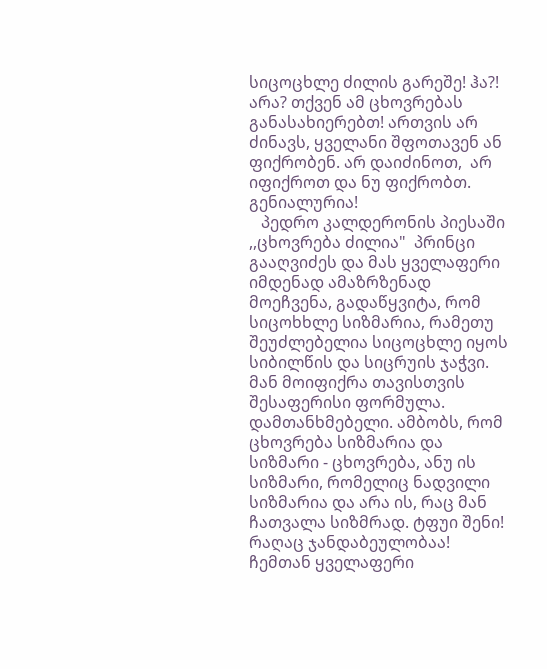სიცოცხლე ძილის გარეშე! ჰა?! არა? თქვენ ამ ცხოვრებას განასახიერებთ! ართვის არ ძინავს, ყველანი შფოთავენ ან ფიქრობენ. არ დაიძინოთ,  არ იფიქროთ და ნუ ფიქრობთ. გენიალურია!
   პედრო კალდერონის პიესაში ,,ცხოვრება ძილია"  პრინცი გააღვიძეს და მას ყველაფერი
იმდენად ამაზრზენად მოეჩვენა, გადაწყვიტა, რომ სიცოხხლე სიზმარია, რამეთუ შეუძლებელია სიცოცხლე იყოს სიბილწის და სიცრუის ჯაჭვი. მან მოიფიქრა თავისთვის შესაფერისი ფორმულა.
დამთანხმებელი. ამბობს, რომ ცხოვრება სიზმარია და სიზმარი - ცხოვრება, ანუ ის სიზმარი, რომელიც ნადვილი სიზმარია და არა ის, რაც მან ჩათვალა სიზმრად. ტფუი შენი!
რაღაც ჯანდაბეულობაა!
ჩემთან ყველაფერი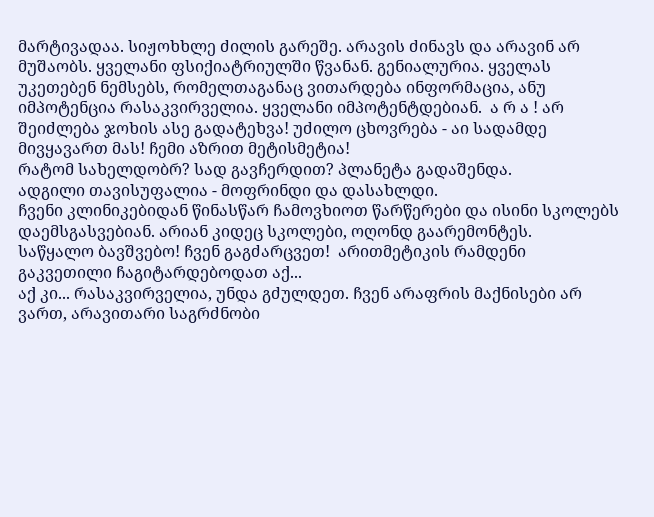მარტივადაა. სიჟოხხლე ძილის გარეშე. არავის ძინავს და არავინ არ მუშაობს. ყველანი ფსიქიატრიულში წვანან. გენიალურია. ყველას უკეთებენ ნემსებს, რომელთაგანაც ვითარდება ინფორმაცია, ანუ იმპოტენცია რასაკვირველია. ყველანი იმპოტენტდებიან.  ა რ ა ! არ შეიძლება ჯოხის ასე გადატეხვა! უძილო ცხოვრება - აი სადამდე მივყავართ მას! ჩემი აზრით მეტისმეტია!
რატომ სახელდობრ? სად გავჩერდით? პლანეტა გადაშენდა.
ადგილი თავისუფალია - მოფრინდი და დასახლდი.
ჩვენი კლინიკებიდან წინასწარ ჩამოვხიოთ წარწერები და ისინი სკოლებს დაემსგასვებიან. არიან კიდეც სკოლები, ოღონდ გაარემონტეს.
საწყალო ბავშვებო! ჩვენ გაგძარცვეთ!  არითმეტიკის რამდენი
გაკვეთილი ჩაგიტარდებოდათ აქ...
აქ კი... რასაკვირველია, უნდა გძულდეთ. ჩვენ არაფრის მაქნისები არ ვართ, არავითარი საგრძნობი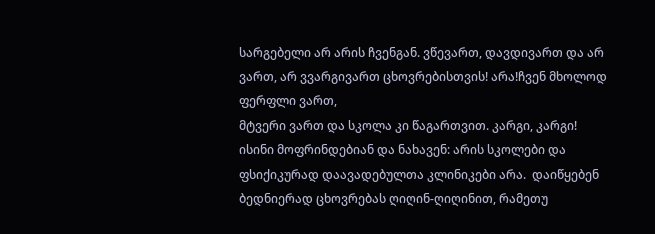სარგებელი არ არის ჩვენგან. ვწევართ, დავდივართ და არ ვართ, არ ვვარგივართ ცხოვრებისთვის! არა!ჩვენ მხოლოდ ფერფლი ვართ,
მტვერი ვართ და სკოლა კი წაგართვით. კარგი, კარგი!
ისინი მოფრინდებიან და ნახავენ: არის სკოლები და ფსიქიკურად დაავადებულთა კლინიკები არა.  დაიწყებენ ბედნიერად ცხოვრებას ღიღინ-ღიღინით, რამეთუ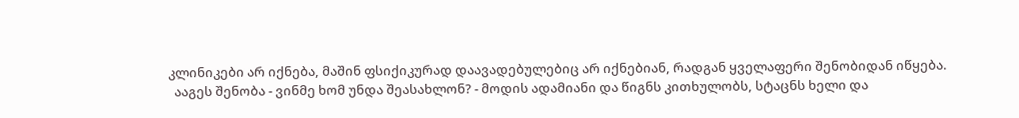კლინიკები არ იქნება, მაშინ ფსიქიკურად დაავადებულებიც არ იქნებიან, რადგან ყველაფერი შენობიდან იწყება.
  ააგეს შენობა - ვინმე ხომ უნდა შეასახლონ? - მოდის ადამიანი და წიგნს კითხულობს, სტაცნს ხელი და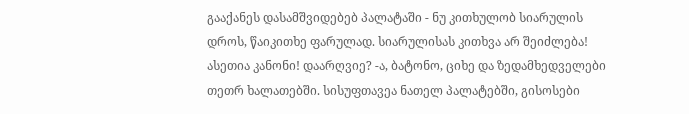გააქანეს დასამშვიდებებ პალატაში - ნუ კითხულობ სიარულის დროს, წაიკითხე ფარულად. სიარულისას კითხვა არ შეიძლება!  ასეთია კანონი! დაარღვიე? -ა, ბატონო, ციხე და ზედამხედველები თეთრ ხალათებში. სისუფთავეა ნათელ პალატებში, გისოსები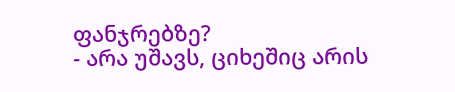ფანჯრებზე?
- არა უშავს, ციხეშიც არის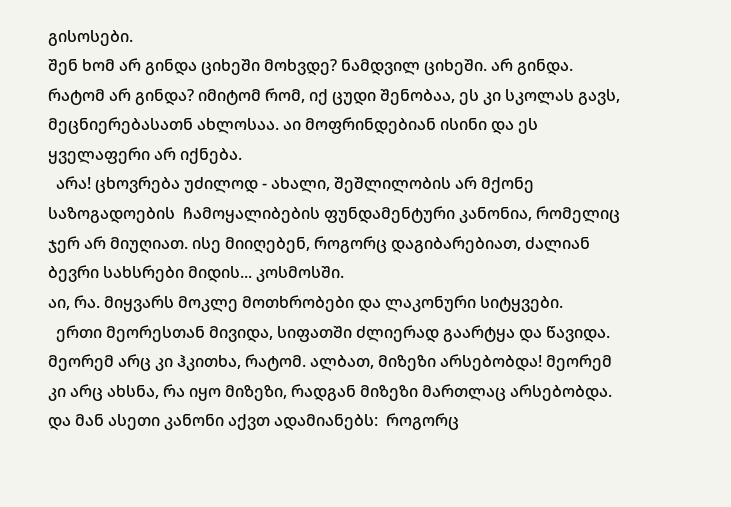გისოსები.
შენ ხომ არ გინდა ციხეში მოხვდე? ნამდვილ ციხეში. არ გინდა. რატომ არ გინდა? იმიტომ რომ, იქ ცუდი შენობაა, ეს კი სკოლას გავს, მეცნიერებასათნ ახლოსაა. აი მოფრინდებიან ისინი და ეს ყველაფერი არ იქნება.
  არა! ცხოვრება უძილოდ - ახალი, შეშლილობის არ მქონე საზოგადოების  ჩამოყალიბების ფუნდამენტური კანონია, რომელიც ჯერ არ მიუღიათ. ისე მიიღებენ, როგორც დაგიბარებიათ, ძალიან ბევრი სახსრები მიდის... კოსმოსში.
აი, რა. მიყვარს მოკლე მოთხრობები და ლაკონური სიტყვები.
  ერთი მეორესთან მივიდა, სიფათში ძლიერად გაარტყა და წავიდა. მეორემ არც კი ჰკითხა, რატომ. ალბათ, მიზეზი არსებობდა! მეორემ კი არც ახსნა, რა იყო მიზეზი, რადგან მიზეზი მართლაც არსებობდა. და მან ასეთი კანონი აქვთ ადამიანებს:  როგორც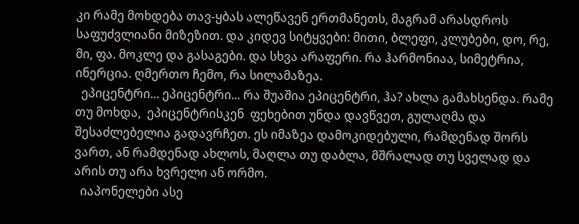კი რამე მოხდება თავ-ყბას ალეწავენ ერთმანეთს, მაგრამ არასდროს საფუძვლიანი მიზეზით. და კიდევ სიტყვები: მითი, ბლეფი, კლუბები, დო, რე, მი, ფა. მოკლე და გასაგები. და სხვა არაფერი. რა ჰარმონიაა, სიმეტრია, ინერცია. ღმერთო ჩემო, რა სილამაზეა.
  ეპიცენტრი... ეპიცენტრი... რა შუაშია ეპიცენტრი, ჰა? ახლა გამახსენდა. რამე თუ მოხდა,  ეპიცენტრისკენ  ფეხებით უნდა დავწვეთ, გულაღმა და შესაძლებელია გადავრჩეთ. ეს იმაზეა დამოკიდებული, რამდენად შორს ვართ, ან რამდენად ახლოს, მაღლა თუ დაბლა, მშრალად თუ სველად და არის თუ არა ხვრელი ან ორმო.
  იაპონელები ასე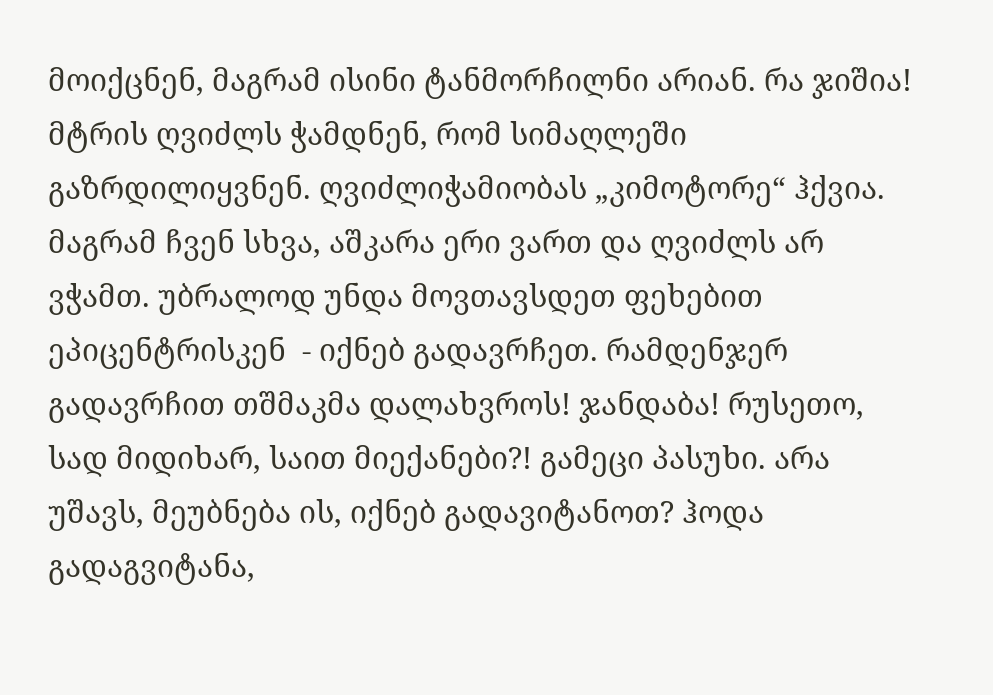მოიქცნენ, მაგრამ ისინი ტანმორჩილნი არიან. რა ჯიშია! მტრის ღვიძლს ჭამდნენ, რომ სიმაღლეში გაზრდილიყვნენ. ღვიძლიჭამიობას „კიმოტორე“ ჰქვია. მაგრამ ჩვენ სხვა, აშკარა ერი ვართ და ღვიძლს არ ვჭამთ. უბრალოდ უნდა მოვთავსდეთ ფეხებით ეპიცენტრისკენ  - იქნებ გადავრჩეთ. რამდენჯერ გადავრჩით თშმაკმა დალახვროს! ჯანდაბა! რუსეთო, სად მიდიხარ, საით მიექანები?! გამეცი პასუხი. არა უშავს, მეუბნება ის, იქნებ გადავიტანოთ? ჰოდა გადაგვიტანა,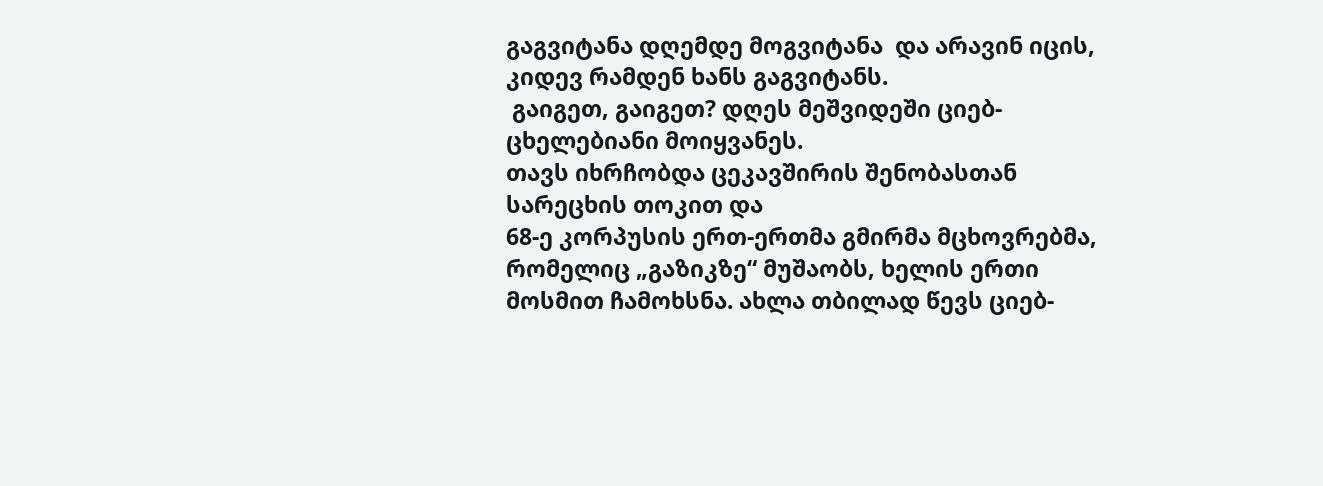გაგვიტანა დღემდე მოგვიტანა  და არავინ იცის, კიდევ რამდენ ხანს გაგვიტანს.
 გაიგეთ, გაიგეთ? დღეს მეშვიდეში ციებ-ცხელებიანი მოიყვანეს.
თავს იხრჩობდა ცეკავშირის შენობასთან სარეცხის თოკით და
68-ე კორპუსის ერთ-ერთმა გმირმა მცხოვრებმა, რომელიც „გაზიკზე“ მუშაობს, ხელის ერთი მოსმით ჩამოხსნა. ახლა თბილად წევს ციებ-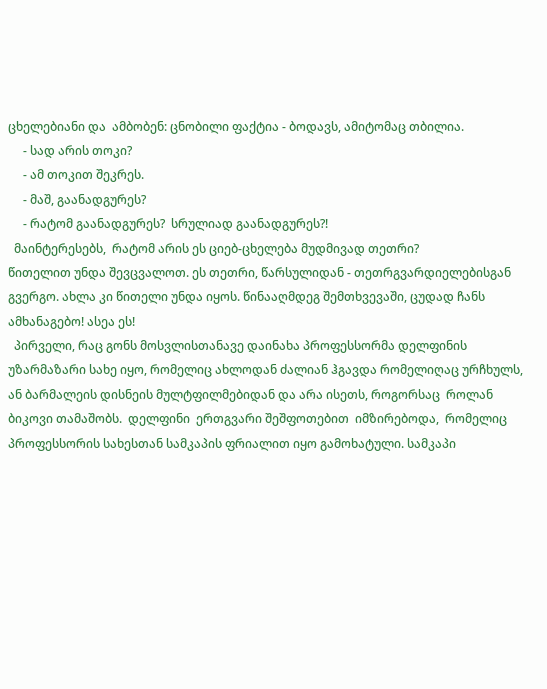ცხელებიანი და  ამბობენ: ცნობილი ფაქტია - ბოდავს, ამიტომაც თბილია.
     - სად არის თოკი?
     - ამ თოკით შეკრეს.
     - მაშ, გაანადგურეს?
     - რატომ გაანადგურეს?  სრულიად გაანადგურეს?!
  მაინტერესებს,  რატომ არის ეს ციებ-ცხელება მუდმივად თეთრი?
წითელით უნდა შევცვალოთ. ეს თეთრი, წარსულიდან - თეთრგვარდიელებისგან გვერგო. ახლა კი წითელი უნდა იყოს. წინააღმდეგ შემთხვევაში, ცუდად ჩანს ამხანაგებო! ასეა ეს!
  პირველი, რაც გონს მოსვლისთანავე დაინახა პროფესსორმა დელფინის უზარმაზარი სახე იყო, რომელიც ახლოდან ძალიან ჰგავდა რომელიღაც ურჩხულს,  ან ბარმალეის დისნეის მულტფილმებიდან და არა ისეთს, როგორსაც  როლან ბიკოვი თამაშობს.  დელფინი  ერთგვარი შეშფოთებით  იმზირებოდა,  რომელიც პროფესსორის სახესთან სამკაპის ფრიალით იყო გამოხატული. სამკაპი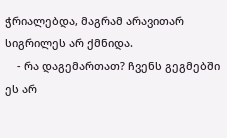ჭრიალებდა, მაგრამ არავითარ სიგრილეს არ ქმნიდა.
    - რა დაგემართათ? ჩვენს გეგმებში ეს არ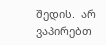შედის.  არ ვაპირებთ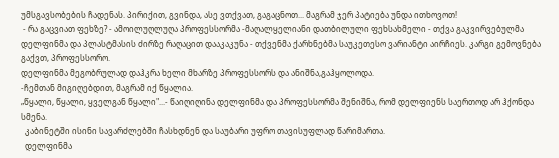უმსგავსობების ჩადენას. პირიქით, გვინდა, ასე ვთქვათ, გაგაცნოთ... მაგრამ ჯერ პატიება უნდა ითხოვოთ!
 - რა გაცვიათ ფეხზე? - ამოილუღლუღა პროფესსორმა -მაღალყელიანი დათბილული ფეხსახმელი - თქვა გაკვირვებულმა  დელფინმა და პლასტმასის ძირზე რაღაცით დააკაკუნა - თქვენმა ქარხნებმა საუკეთესო ვარიანტი აირჩიეს. კარგი გემოვნება გაქვთ, პროფესსორო.
დელფინმა მეგობრულად დაჰკრა ხელი მხარზე პროფესსორს და ანიშნა,გაჰყოლოდა.
-ჩემთან მიგიღებდით, მაგრამ იქ წყალია.
„წყალი, წყალი, ყველგან წყალი"...- წაიღიღინა დელფინმა და პროფესსორმა შენიშნა, რომ დელფიენს საერთოდ არ ჰქონდა სმენა.
  კაბინეტში ისინი სავარძლებში ჩასხდნენ და საუბარი უფრო თავისუფლად წარიმართა.
  დელფინმა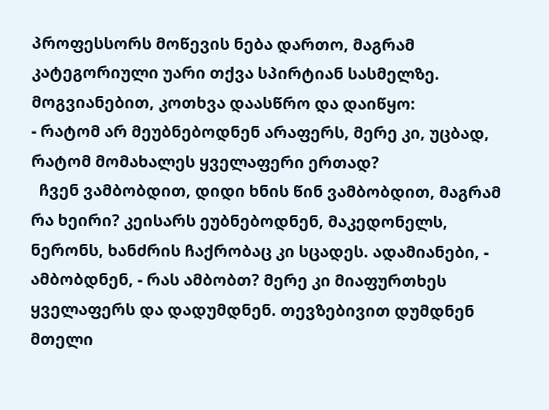პროფესსორს მოწევის ნება დართო, მაგრამ კატეგორიული უარი თქვა სპირტიან სასმელზე. მოგვიანებით, კოთხვა დაასწრო და დაიწყო:
- რატომ არ მეუბნებოდნენ არაფერს, მერე კი, უცბად, რატომ მომახალეს ყველაფერი ერთად?
  ჩვენ ვამბობდით, დიდი ხნის წინ ვამბობდით, მაგრამ რა ხეირი? კეისარს ეუბნებოდნენ, მაკედონელს, ნერონს, ხანძრის ჩაქრობაც კი სცადეს. ადამიანები, - ამბობდნენ, - რას ამბობთ? მერე კი მიაფურთხეს ყველაფერს და დადუმდნენ. თევზებივით დუმდნენ მთელი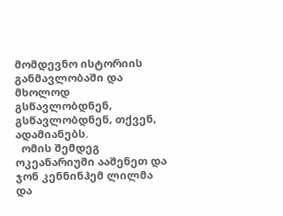მომდევნო ისტორიის განმავლობაში და მხოლოდ გსწავლობდნენ, გსწავლობდნენ, თქვენ, ადამიანებს.
  ომის შემდეგ ოკეანარიუმი ააშენეთ და ჯონ კენნინჰემ ლილმა და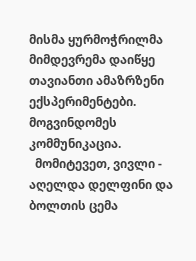მისმა ყურმოჭრილმა მიმდევრემა დაიწყე  თავიანთი ამაზრზენი ექსპერიმენტები. მოგვინდომეს კომმუნიკაცია.
  მომიტევეთ, ვივლი - აღელდა დელფინი და ბოლთის ცემა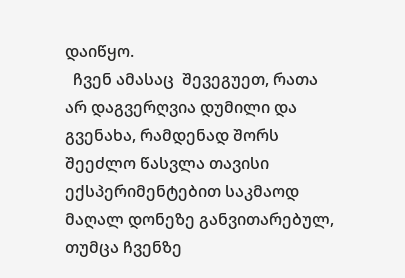დაიწყო.
  ჩვენ ამასაც  შევეგუეთ, რათა არ დაგვერღვია დუმილი და გვენახა, რამდენად შორს შეეძლო წასვლა თავისი ექსპერიმენტებით საკმაოდ მაღალ დონეზე განვითარებულ, თუმცა ჩვენზე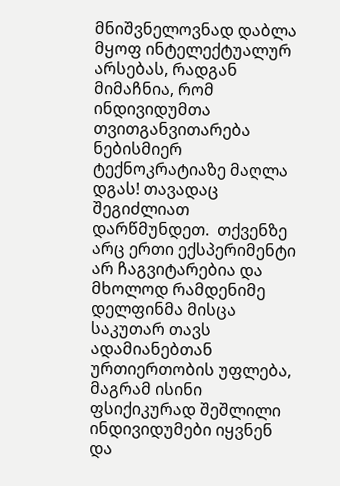მნიშვნელოვნად დაბლა მყოფ ინტელექტუალურ არსებას, რადგან მიმაჩნია, რომ ინდივიდუმთა თვითგანვითარება ნებისმიერ ტექნოკრატიაზე მაღლა დგას! თავადაც შეგიძლიათ დარწმუნდეთ.  თქვენზე არც ერთი ექსპერიმენტი არ ჩაგვიტარებია და მხოლოდ რამდენიმე დელფინმა მისცა საკუთარ თავს ადამიანებთან ურთიერთობის უფლება, მაგრამ ისინი ფსიქიკურად შეშლილი ინდივიდუმები იყვნენ და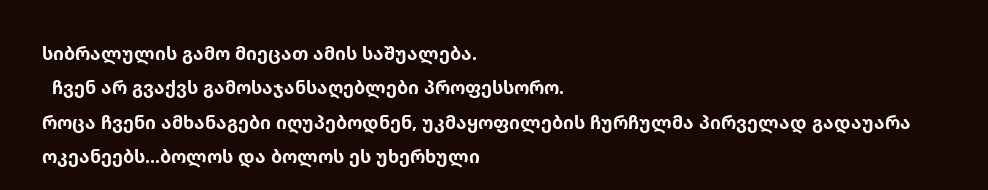სიბრალულის გამო მიეცათ ამის საშუალება.
  ჩვენ არ გვაქვს გამოსაჯანსაღებლები პროფესსორო.
როცა ჩვენი ამხანაგები იღუპებოდნენ, უკმაყოფილების ჩურჩულმა პირველად გადაუარა ოკეანეებს...ბოლოს და ბოლოს ეს უხერხული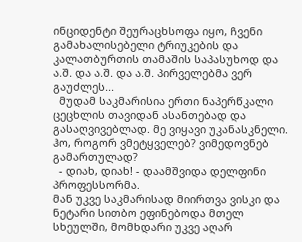ინციდენტი შეურაცხსოფა იყო, ჩვენი გამახალისებელი ტრიუკების და კალათბურთის თამაშის საპასუხოდ და ა.შ. და ა.შ. და ა.შ. პირველებმა ვერ გაუძლეს...
  მუდამ საკმარისია ერთი ნაპერწკალი ცეცხლის თავიდან ასანთებად და გასაღვივებლად. მე ვიყავი უკანასკნელი. ჰო, როგორ ვმეტყველებ? ვიმედოვნებ გამართულად?
  - დიახ, დიახ! - დაამშვიდა დელფინი პროფესსორმა.
მან უკვე საკმარისად მიირთვა ვისკი და ნეტარი სითბო ეფინებოდა მთელ სხეულში, მომხდარი უკვე აღარ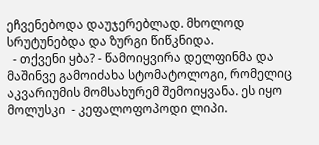ეჩვენებოდა დაუჯერებლად. მხოლოდ სრუტუნებდა და ზურგი წიწკნიდა.
  - თქვენი ყბა? - წამოიყვირა დელფინმა და მაშინვე გამოიძახა სტომატოლოგი, რომელიც აკვარიუმის მომსახურემ შემოიყვანა. ეს იყო მოლუსკი  - კეფალოფოპოდი ლიპი.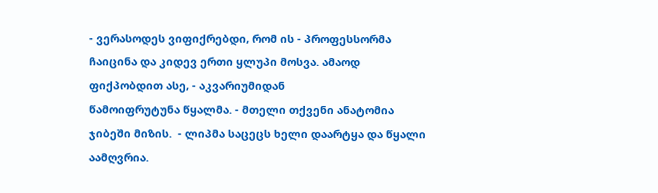- ვერასოდეს ვიფიქრებდი, რომ ის - პროფესსორმა ჩაიცინა და კიდევ ერთი ყლუპი მოსვა. ამაოდ ფიქპობდით ასე, - აკვარიუმიდან
წამოიფრუტუნა წყალმა. - მთელი თქვენი ანატომია ჯიბეში მიზის.  - ლიპმა საცეცს ხელი დაარტყა და წყალი აამღვრია.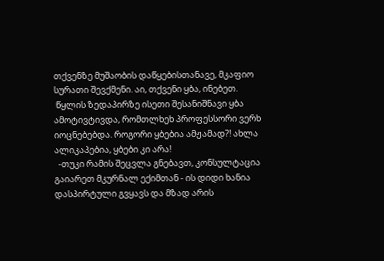თქვენზე მუშაობის დაწყებისთანავე, მკაფიო სურათი შევქმენი. აი, თქვენი ყბა, ინებეთ.
 წყლის ზედაპირზე ისეთი შესანიშნავი ყბა ამოტივტივდა, რომთლხეხ პროფესსორი ვერხ იოცნებებდა. როგორი ყბებია ამჟამად?! ახლა ალიკაპებია, ყბები კი არა!
  -თუკი რამის შეცვლა გნებავთ, კონსულტაცია გაიარეთ მკურნალ ექიმთან - ის დიდი ხანია დასპირტული გვყავს და მზად არის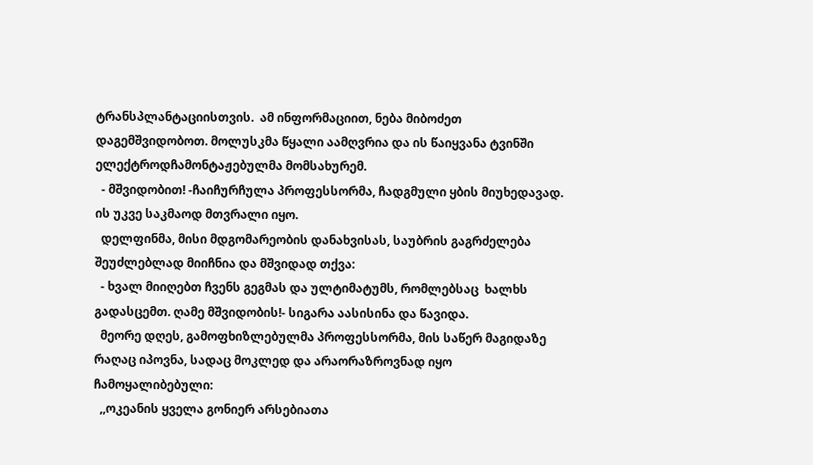ტრანსპლანტაციისთვის.  ამ ინფორმაციით, ნება მიბოძეთ დაგემშვიდობოთ. მოლუსკმა წყალი აამღვრია და ის წაიყვანა ტვინში ელექტროდჩამონტაჟებულმა მომსახურემ.
  - მშვიდობით! -ჩაიჩურჩულა პროფესსორმა, ჩადგმული ყბის მიუხედავად. ის უკვე საკმაოდ მთვრალი იყო.
  დელფინმა, მისი მდგომარეობის დანახვისას, საუბრის გაგრძელება შეუძლებლად მიიჩნია და მშვიდად თქვა:
  - ხვალ მიიღებთ ჩვენს გეგმას და ულტიმატუმს, რომლებსაც  ხალხს გადასცემთ. ღამე მშვიდობის!- სიგარა აასისინა და წავიდა.
  მეორე დღეს, გამოფხიზლებულმა პროფესსორმა, მის საწერ მაგიდაზე რაღაც იპოვნა, სადაც მოკლედ და არაორაზროვნად იყო ჩამოყალიბებული:
  ,,ოკეანის ყველა გონიერ არსებიათა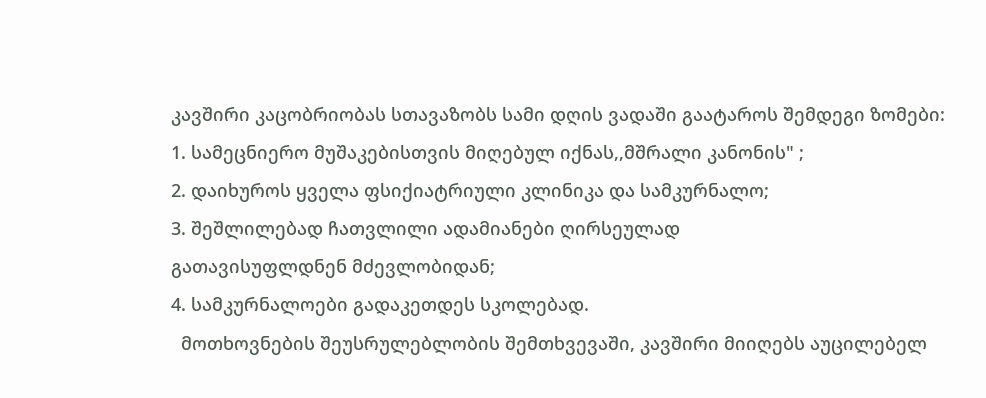კავშირი კაცობრიობას სთავაზობს სამი დღის ვადაში გაატაროს შემდეგი ზომები:
1. სამეცნიერო მუშაკებისთვის მიღებულ იქნას,,მშრალი კანონის" ;
2. დაიხუროს ყველა ფსიქიატრიული კლინიკა და სამკურნალო;
3. შეშლილებად ჩათვლილი ადამიანები ღირსეულად
გათავისუფლდნენ მძევლობიდან;
4. სამკურნალოები გადაკეთდეს სკოლებად.
  მოთხოვნების შეუსრულებლობის შემთხვევაში, კავშირი მიიღებს აუცილებელ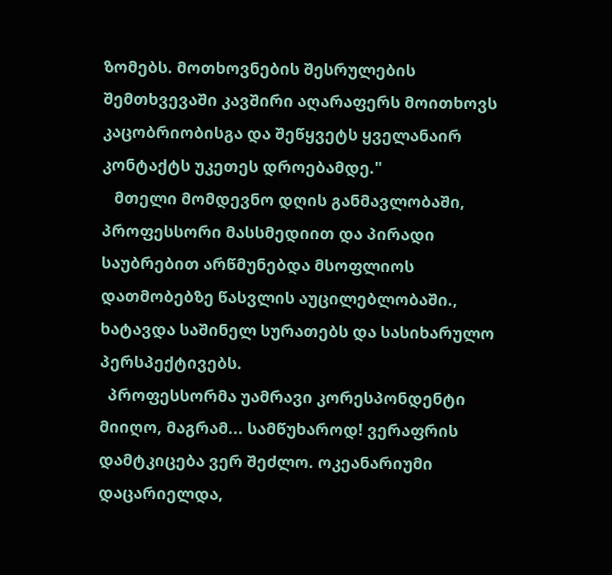ზომებს. მოთხოვნების შესრულების შემთხვევაში კავშირი აღარაფერს მოითხოვს კაცობრიობისგა და შეწყვეტს ყველანაირ კონტაქტს უკეთეს დროებამდე."
   მთელი მომდევნო დღის განმავლობაში, პროფესსორი მასსმედიით და პირადი საუბრებით არწმუნებდა მსოფლიოს დათმობებზე წასვლის აუცილებლობაში., ხატავდა საშინელ სურათებს და სასიხარულო პერსპექტივებს.
  პროფესსორმა უამრავი კორესპონდენტი მიიღო, მაგრამ... სამწუხაროდ! ვერაფრის დამტკიცება ვერ შეძლო. ოკეანარიუმი დაცარიელდა,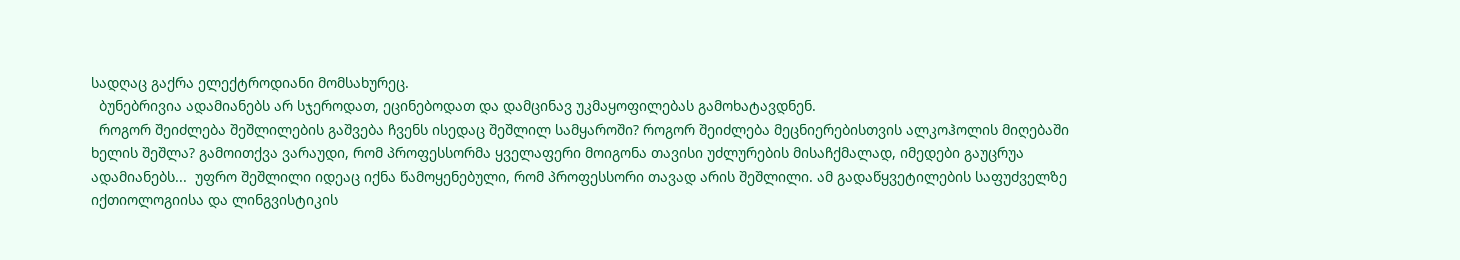სადღაც გაქრა ელექტროდიანი მომსახურეც.
  ბუნებრივია ადამიანებს არ სჯეროდათ, ეცინებოდათ და დამცინავ უკმაყოფილებას გამოხატავდნენ.
  როგორ შეიძლება შეშლილების გაშვება ჩვენს ისედაც შეშლილ სამყაროში? როგორ შეიძლება მეცნიერებისთვის ალკოჰოლის მიღებაში ხელის შეშლა? გამოითქვა ვარაუდი, რომ პროფესსორმა ყველაფერი მოიგონა თავისი უძლურების მისაჩქმალად, იმედები გაუცრუა ადამიანებს...  უფრო შეშლილი იდეაც იქნა წამოყენებული, რომ პროფესსორი თავად არის შეშლილი. ამ გადაწყვეტილების საფუძველზე იქთიოლოგიისა და ლინგვისტიკის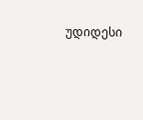უდიდესი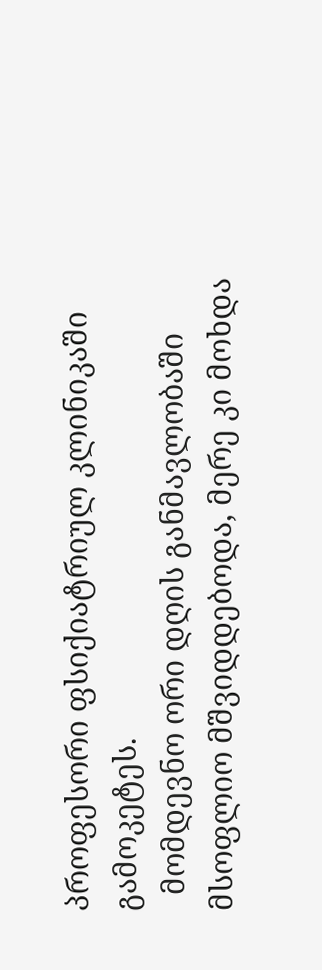პროფესორი ფსიქიატრიულ კლინიკაში გამოკეტეს.
  მომდევნო ორი დღის განმავლობაში მსოფლიო მშვიდდებოდა, მერე კი მოხდა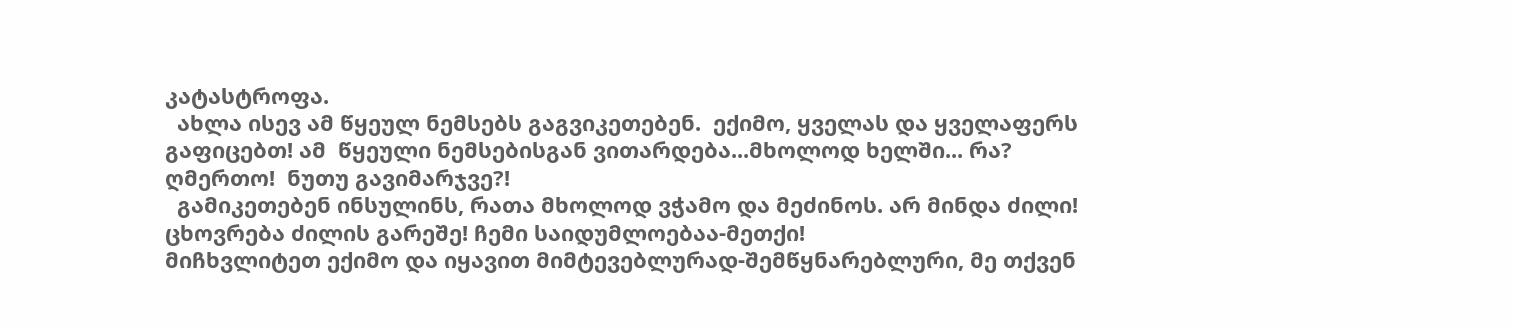კატასტროფა.
  ახლა ისევ ამ წყეულ ნემსებს გაგვიკეთებენ.  ექიმო, ყველას და ყველაფერს გაფიცებთ! ამ  წყეული ნემსებისგან ვითარდება...მხოლოდ ხელში... რა? ღმერთო!  ნუთუ გავიმარჯვე?!
  გამიკეთებენ ინსულინს, რათა მხოლოდ ვჭამო და მეძინოს. არ მინდა ძილი! ცხოვრება ძილის გარეშე! ჩემი საიდუმლოებაა-მეთქი!
მიჩხვლიტეთ ექიმო და იყავით მიმტევებლურად-შემწყნარებლური, მე თქვენ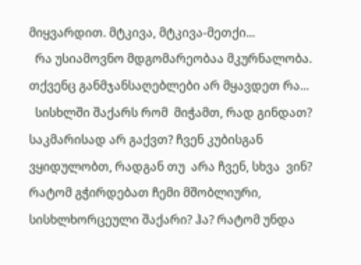მიყვარდით. მტკივა, მტკივა-მეთქი...
  რა უსიამოვნო მდგომარეობაა მკურნალობა. თქვენც განმჯანსაღებლები არ მყავდეთ რა...
  სისხლში შაქარს რომ  მიჭამთ, რად გინდათ?  საკმარისად არ გაქვთ? ჩვენ კუბისგან ვყიდულობთ, რადგან თუ  არა ჩვენ, სხვა  ვინ? რატომ გჭირდებათ ჩემი მშობლიური, სისხლხორცეული შაქარი? ჰა? რატომ უნდა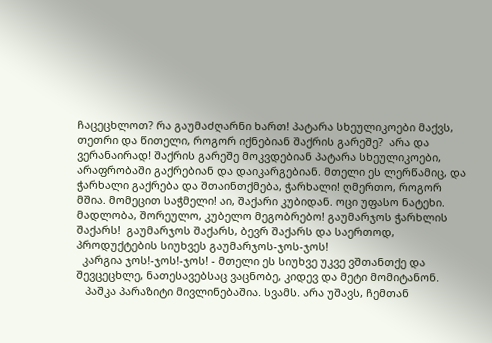ჩაცეცხლოთ? რა გაუმაძღარნი ხართ! პატარა სხეულიკოები მაქვს, თეთრი და წითელი, როგორ იქნებიან შაქრის გარეშე?  არა და ვერანაირად! შაქრის გარეშე მოკვდებიან პატარა სხეულიკოები, არაფრობაში გაქრებიან და დაიკარგებიან. მთელი ეს ლერწამიც, და ჭარხალი გაქრება და შთაინთქმება, ჭარხალი! ღმერთო, როგორ მშია. მომეცით საჭმელი! აი, შაქარი კუბიდან. ოცი უფასო ნატეხი. მადლობა, შორეულო, კუბელო მეგობრებო! გაუმარჯოს ჭარხლის შაქარს!  გაუმარჯოს შაქარს, ბევრ შაქარს და საერთოდ, პროდუქტების სიუხვეს გაუმარჯოს-ჯოს-ჯოს!
  კარგია ჯოს!-ჯოს!-ჯოს! - მთელი ეს სიუხვე უკვე ვშთანთქე და შევცეცხლე, ნათესავებსაც ვაცნობე, კიდევ და მეტი მომიტანონ.
   პაშკა პარაზიტი მივლინებაშია. სვამს. არა უშავს, ჩემთან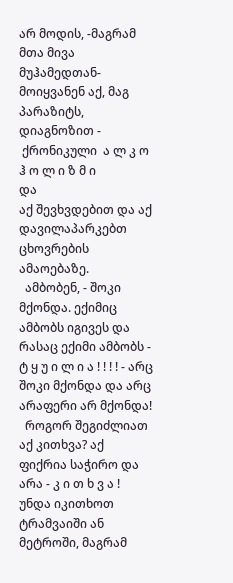არ მოდის, -მაგრამ მთა მივა მუჰამედთან-მოიყვანენ აქ, მაგ პარაზიტს, დიაგნოზით -
 ქრონიკული  ა ლ კ ო ჰ ო ლ ი ზ მ ი
და
აქ შევხვდებით და აქ დავილაპარკებთ ცხოვრების ამაოებაზე.
  ამბობენ, - შოკი მქონდა. ექიმიც ამბობს იგივეს და რასაც ექიმი ამბობს - ტ ყ უ ი ლ ი ა ! ! ! ! - არც შოკი მქონდა და არც არაფერი არ მქონდა!
  როგორ შეგიძლიათ აქ კითხვა? აქ ფიქრია საჭირო და არა - კ ი თ ხ ვ ა !
უნდა იკითხოთ ტრამვაიში ან მეტროში, მაგრამ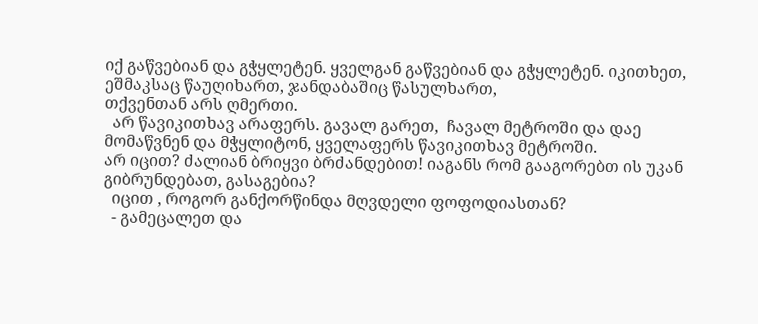იქ გაწვებიან და გჭყლეტენ. ყველგან გაწვებიან და გჭყლეტენ. იკითხეთ, ეშმაკსაც წაუღიხართ, ჯანდაბაშიც წასულხართ,
თქვენთან არს ღმერთი.
  არ წავიკითხავ არაფერს. გავალ გარეთ,  ჩავალ მეტროში და დაე
მომაწვნენ და მჭყლიტონ, ყველაფერს წავიკითხავ მეტროში.
არ იცით? ძალიან ბრიყვი ბრძანდებით! იაგანს რომ გააგორებთ ის უკან გიბრუნდებათ, გასაგებია?
  იცით , როგორ განქორწინდა მღვდელი ფოფოდიასთან?
  - გამეცალეთ და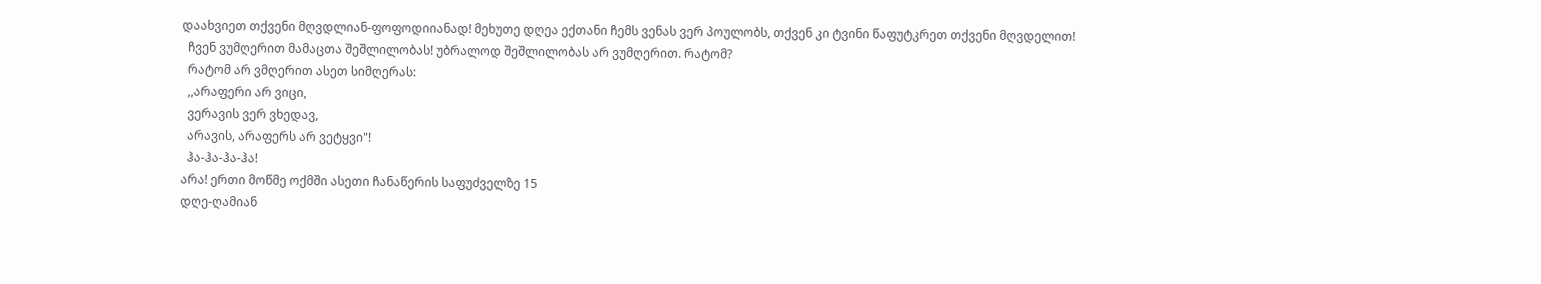დაახვიეთ თქვენი მღვდლიან-ფოფოდიიანად! მეხუთე დღეა ექთანი ჩემს ვენას ვერ პოულობს, თქვენ კი ტვინი წაფუტკრეთ თქვენი მღვდელით!
  ჩვენ ვუმღერით მამაცთა შეშლილობას! უბრალოდ შეშლილობას არ ვუმღერით. რატომ?
  რატომ არ ვმღერით ასეთ სიმღერას:
  ,,არაფერი არ ვიცი,
  ვერავის ვერ ვხედავ,
  არავის, არაფერს არ ვეტყვი"!
  ჰა-ჰა-ჰა-ჰა!
არა! ერთი მოწმე ოქმში ასეთი ჩანაწერის საფუძველზე 15
დღე-ღამიან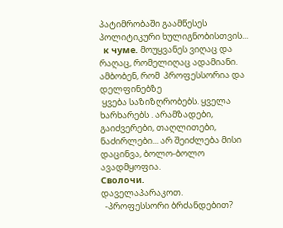პატიმრობაში გაამწესეს პოლიტიკური ხულიგნობისთვის...
  к чуме. მოუყვანეს ვიღაც და რაღაც, რომელიღაც ადამიანი. ამბობენ, რომ  პროფესსორია და დელფინებზე
 ყვება საზიზღრობებს. ყველა ხარხარებს . არამზადები, გაიძვერები, თაღლითები, ნაძირლები... არ შეიძლება მისი დაცინვა, ბოლო-ბოლო ავადმყოფია.
Сволочи.
დაველაპარაკოთ.
  -პროფესსორი ბრძანდებით?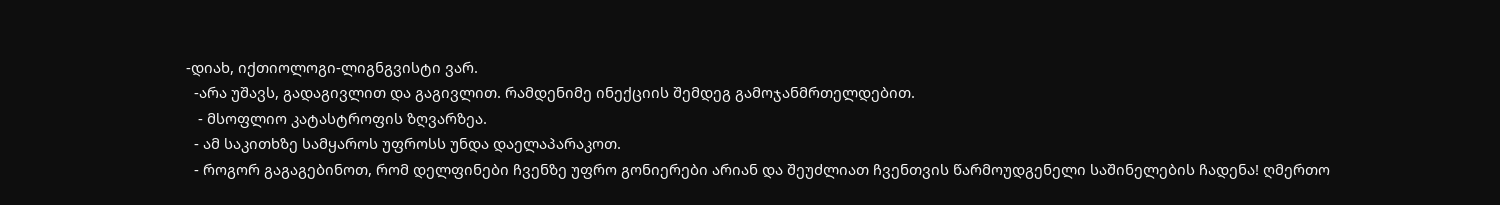-დიახ, იქთიოლოგი-ლიგნგვისტი ვარ.
  -არა უშავს, გადაგივლით და გაგივლით. რამდენიმე ინექციის შემდეგ გამოჯანმრთელდებით.
   - მსოფლიო კატასტროფის ზღვარზეა.
  - ამ საკითხზე სამყაროს უფროსს უნდა დაელაპარაკოთ.
  - როგორ გაგაგებინოთ, რომ დელფინები ჩვენზე უფრო გონიერები არიან და შეუძლიათ ჩვენთვის წარმოუდგენელი საშინელების ჩადენა! ღმერთო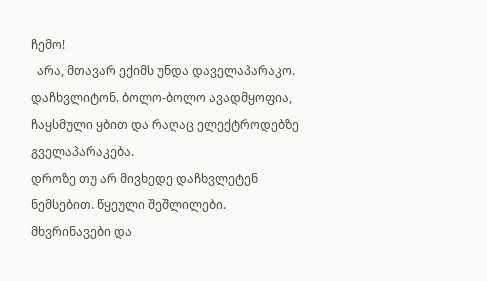ჩემო!
  არა, მთავარ ექიმს უნდა დაველაპარაკო. დაჩხვლიტონ. ბოლო-ბოლო ავადმყოფია, ჩაყსმული ყბით და რაღაც ელექტროდებზე გველაპარაკება.
დროზე თუ არ მივხედე დაჩხვლეტენ ნემსებით. წყეული შეშლილები. მხვრინავები და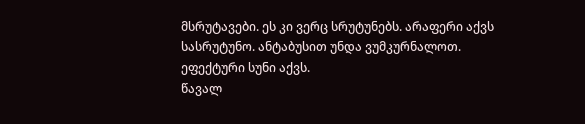მსრუტავები. ეს კი ვერც სრუტუნებს. არაფერი აქვს სასრუტუნო. ანტაბუსით უნდა ვუმკურნალოთ. ეფექტური სუნი აქვს.
წავალ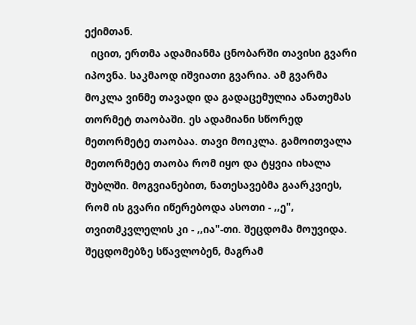ექიმთან.
  იცით, ერთმა ადამიანმა ცნობარში თავისი გვარი იპოვნა. საკმაოდ იშვიათი გვარია. ამ გვარმა მოკლა ვინმე თავადი და გადაცემულია ანათემას თორმეტ თაობაში. ეს ადამიანი სწორედ მეთორმეტე თაობაა. თავი მოიკლა. გამოითვალა მეთორმეტე თაობა რომ იყო და ტყვია იხალა შუბლში. მოგვიანებით, ნათესავებმა გაარკვიეს, რომ ის გვარი იწერებოდა ასოთი - ,,ე", თვითმკვლელის კი - ,,ია"-თი. შეცდომა მოუვიდა. შეცდომებზე სწავლობენ, მაგრამ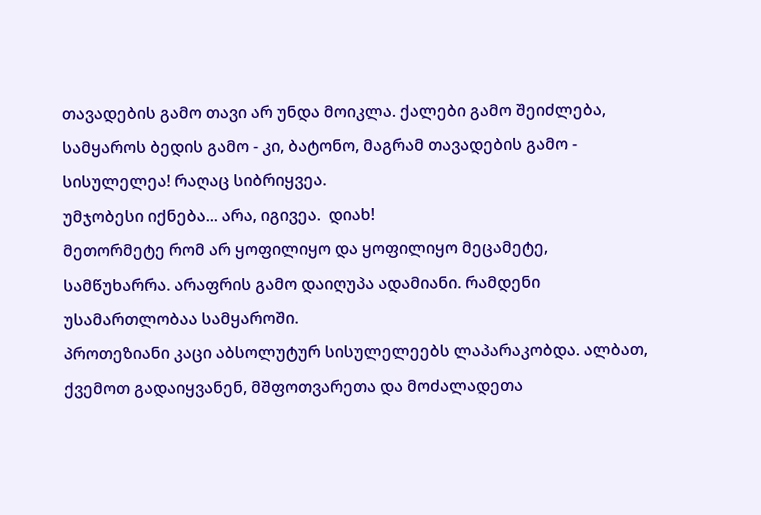თავადების გამო თავი არ უნდა მოიკლა. ქალები გამო შეიძლება, სამყაროს ბედის გამო - კი, ბატონო, მაგრამ თავადების გამო - სისულელეა! რაღაც სიბრიყვეა.
უმჯობესი იქნება... არა, იგივეა.  დიახ!
მეთორმეტე რომ არ ყოფილიყო და ყოფილიყო მეცამეტე,  სამწუხარრა. არაფრის გამო დაიღუპა ადამიანი. რამდენი უსამართლობაა სამყაროში.
პროთეზიანი კაცი აბსოლუტურ სისულელეებს ლაპარაკობდა. ალბათ, ქვემოთ გადაიყვანენ, მშფოთვარეთა და მოძალადეთა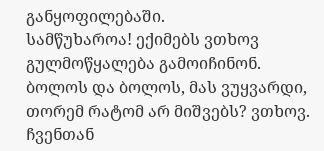განყოფილებაში.
სამწუხაროა! ექიმებს ვთხოვ გულმოწყალება გამოიჩინონ. ბოლოს და ბოლოს, მას ვუყვარდი,  თორემ რატომ არ მიშვებს? ვთხოვ. ჩვენთან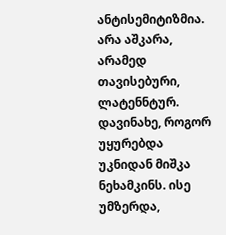ანტისემიტიზმია. არა აშკარა, არამედ თავისებური, ლატენნტურ. დავინახე, როგორ უყურებდა უკნიდან მიშკა ნეხამკინს. ისე უმზერდა,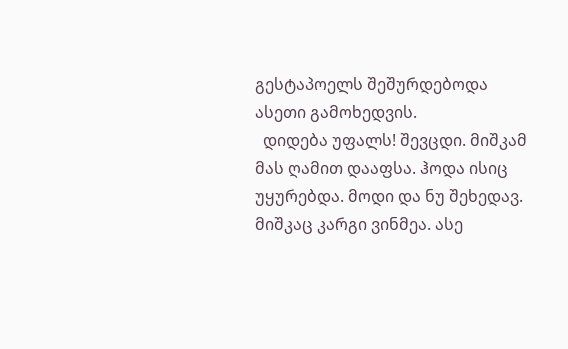გესტაპოელს შეშურდებოდა ასეთი გამოხედვის.
  დიდება უფალს! შევცდი. მიშკამ მას ღამით დააფსა. ჰოდა ისიც უყურებდა. მოდი და ნუ შეხედავ. მიშკაც კარგი ვინმეა. ასე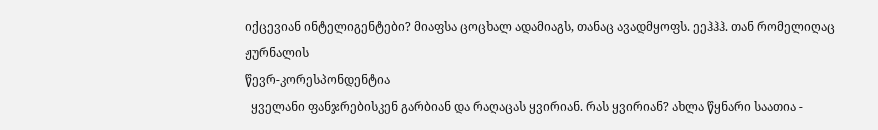იქცევიან ინტელიგენტები? მიაფსა ცოცხალ ადამიაგს, თანაც ავადმყოფს. ეეჰჰჰ. თან რომელიღაც ჟურნალის
წევრ-კორესპონდენტია
  ყველანი ფანჯრებისკენ გარბიან და რაღაცას ყვირიან. რას ყვირიან? ახლა წყნარი საათია -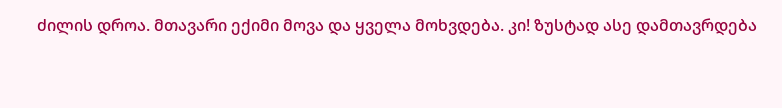ძილის დროა. მთავარი ექიმი მოვა და ყველა მოხვდება. კი! ზუსტად ასე დამთავრდება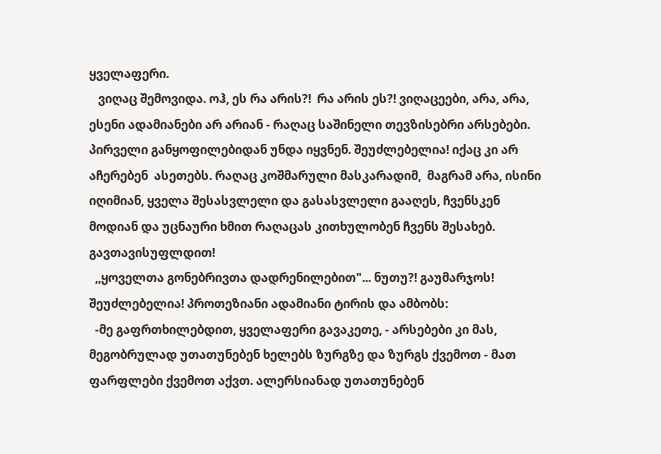ყველაფერი.
   ვიღაც შემოვიდა. ოჰ, ეს რა არის?!  რა არის ეს?! ვიღაცეები, არა, არა, ესენი ადამიანები არ არიან - რაღაც საშინელი თევზისებრი არსებები.  პირველი განყოფილებიდან უნდა იყვნენ. შეუძლებელია! იქაც კი არ აჩერებენ  ასეთებს. რაღაც კოშმარული მასკარადიმ,  მაგრამ არა, ისინი იღიმიან, ყველა შესასვლელი და გასასვლელი გააღეს, ჩვენსკენ მოდიან და უცნაური ხმით რაღაცას კითხულობენ ჩვენს შესახებ. გავთავისუფლდით!
  ,,ყოველთა გონებრივთა დადრენილებით"... ნუთუ?! გაუმარჯოს! შეუძლებელია! პროთეზიანი ადამიანი ტირის და ამბობს:
  -მე გაფრთხილებდით, ყველაფერი გავაკეთე, - არსებები კი მას, მეგობრულად უთათუნებენ ხელებს ზურგზე და ზურგს ქვემოთ - მათ ფარფლები ქვემოთ აქვთ. ალერსიანად უთათუნებენ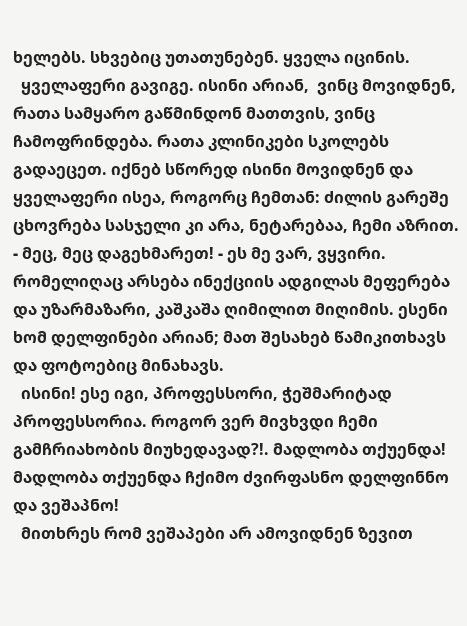ხელებს. სხვებიც უთათუნებენ. ყველა იცინის.
  ყველაფერი გავიგე. ისინი არიან,  ვინც მოვიდნენ, რათა სამყარო გაწმინდონ მათთვის, ვინც ჩამოფრინდება. რათა კლინიკები სკოლებს გადაეცეთ. იქნებ სწორედ ისინი მოვიდნენ და ყველაფერი ისეა, როგორც ჩემთან: ძილის გარეშე ცხოვრება სასჯელი კი არა, ნეტარებაა, ჩემი აზრით.
- მეც, მეც დაგეხმარეთ! - ეს მე ვარ, ვყვირი. რომელიღაც არსება ინექციის ადგილას მეფერება და უზარმაზარი, კაშკაშა ღიმილით მიღიმის. ესენი ხომ დელფინები არიან; მათ შესახებ წამიკითხავს და ფოტოებიც მინახავს.
  ისინი! ესე იგი, პროფესსორი, ჭეშმარიტად პროფესსორია. როგორ ვერ მივხვდი ჩემი გამჩრიახობის მიუხედავად?!. მადლობა თქუენდა! მადლობა თქუენდა ჩქიმო ძვირფასნო დელფინნო და ვეშაპნო!
  მითხრეს რომ ვეშაპები არ ამოვიდნენ ზევით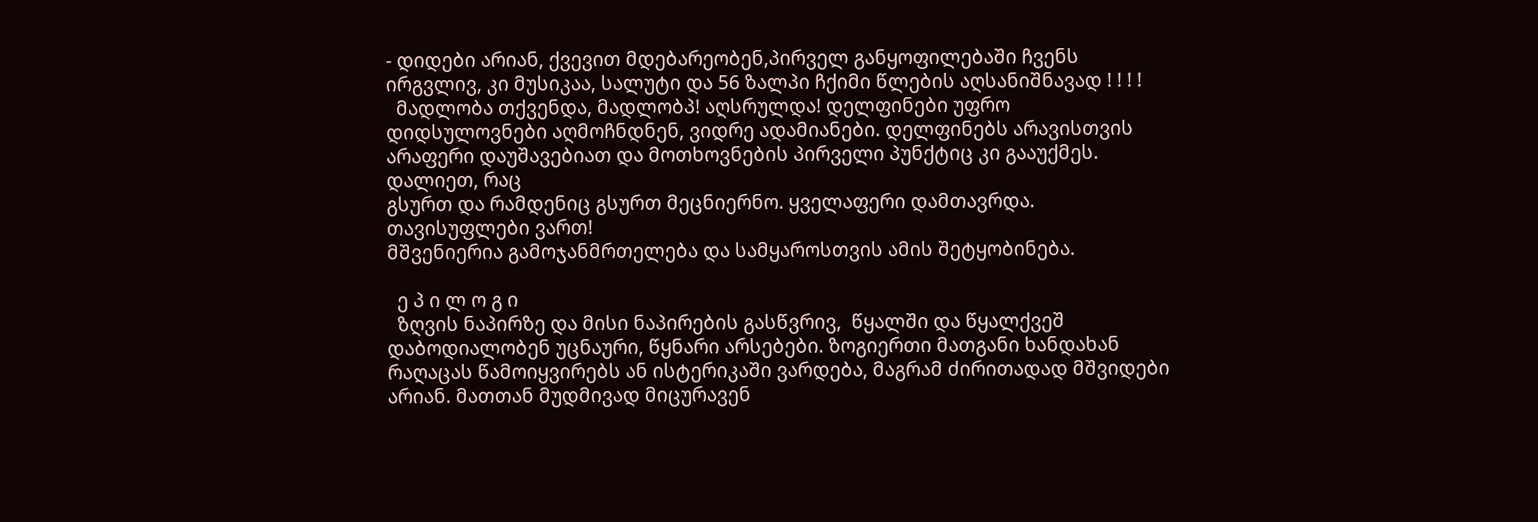- დიდები არიან, ქვევით მდებარეობენ,პირველ განყოფილებაში ჩვენს ირგვლივ, კი მუსიკაა, სალუტი და 56 ზალპი ჩქიმი წლების აღსანიშნავად ! ! ! !
  მადლობა თქვენდა, მადლობპ! აღსრულდა! დელფინები უფრო დიდსულოვნები აღმოჩნდნენ, ვიდრე ადამიანები. დელფინებს არავისთვის არაფერი დაუშავებიათ და მოთხოვნების პირველი პუნქტიც კი გააუქმეს. დალიეთ, რაც
გსურთ და რამდენიც გსურთ მეცნიერნო. ყველაფერი დამთავრდა. თავისუფლები ვართ!
მშვენიერია გამოჯანმრთელება და სამყაროსთვის ამის შეტყობინება.

  ე პ ი ლ ო გ ი
  ზღვის ნაპირზე და მისი ნაპირების გასწვრივ,  წყალში და წყალქვეშ დაბოდიალობენ უცნაური, წყნარი არსებები. ზოგიერთი მათგანი ხანდახან რაღაცას წამოიყვირებს ან ისტერიკაში ვარდება, მაგრამ ძირითადად მშვიდები არიან. მათთან მუდმივად მიცურავენ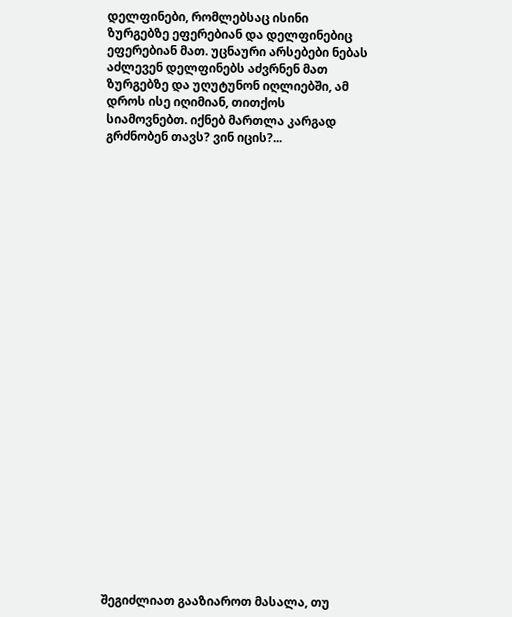დელფინები, რომლებსაც ისინი ზურგებზე ეფერებიან და დელფინებიც ეფერებიან მათ. უცნაური არსებები ნებას აძლევენ დელფინებს აძვრნენ მათ ზურგებზე და უღუტუნონ იღლიებში, ამ დროს ისე იღიმიან, თითქოს სიამოვნებთ. იქნებ მართლა კარგად გრძნობენ თავს? ვინ იცის?...


























შეგიძლიათ გააზიაროთ მასალა, თუ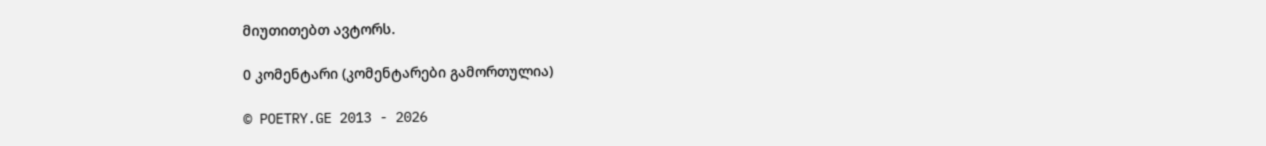მიუთითებთ ავტორს.

0 კომენტარი (კომენტარები გამორთულია)

© POETRY.GE 2013 - 2026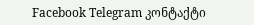Facebook Telegram კონტაქტი